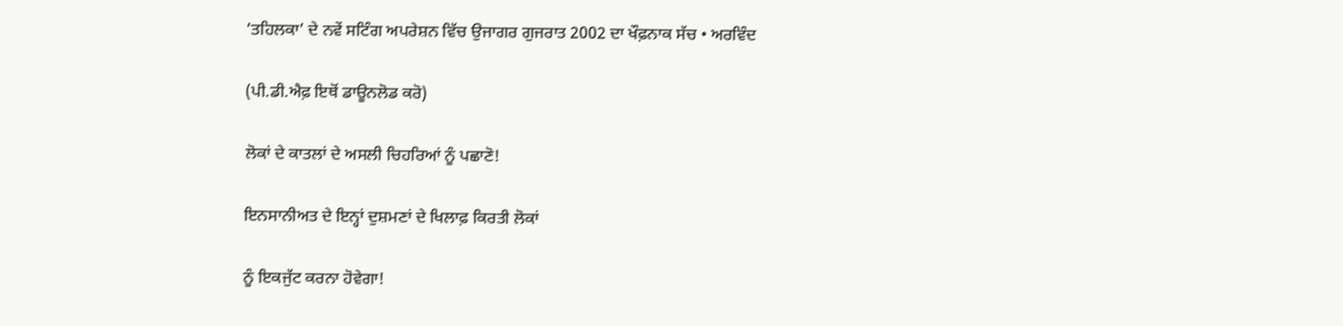‘ਤਹਿਲਕਾ’ ਦੇ ਨਵੇਂ ਸਟਿੰਗ ਅਪਰੇਸ਼ਨ ਵਿੱਚ ਉਜਾਗਰ ਗੁਜਰਾਤ 2002 ਦਾ ਖੌਫ਼ਨਾਕ ਸੱਚ • ਅਰਵਿੰਦ

(ਪੀ.ਡੀ.ਐਫ਼ ਇਥੋਂ ਡਾਊਨਲੋਡ ਕਰੋ)

ਲੋਕਾਂ ਦੇ ਕਾਤਲਾਂ ਦੇ ਅਸਲੀ ਚਿਹਰਿਆਂ ਨੂੰ ਪਛਾਣੋ!

ਇਨਸਾਨੀਅਤ ਦੇ ਇਨ੍ਹਾਂ ਦੁਸ਼ਮਣਾਂ ਦੇ ਖਿਲਾਫ਼ ਕਿਰਤੀ ਲੋਕਾਂ

ਨੂੰ ਇਕਜੁੱਟ ਕਰਨਾ ਹੋਵੇਗਾ!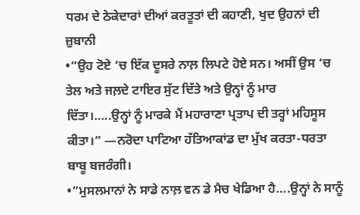ਧਰਮ ਦੇ ਠੇਕੇਦਾਰਾਂ ਦੀਆਂ ਕਰਤੂਤਾਂ ਦੀ ਕਹਾਣੀ, ਖੁਦ ਉਹਨਾਂ ਦੀ ਜ਼ੁਬਾਨੀ
•”ਉਹ ਟੋਏ ‘ਚ ਇੱਕ ਦੂਸਰੇ ਨਾਲ਼ ਲਿਪਟੇ ਹੋਏ ਸਨ। ਅਸੀਂ ਉਸ ‘ਚ ਤੇਲ ਅਤੇ ਜਲ਼ਦੇ ਟਾਇਰ ਸੁੱਟ ਦਿੱਤੇ ਅਤੇ ਉਨ੍ਹਾਂ ਨੂੰ ਮਾਰ ਦਿੱਤਾ।…..ਉਨ੍ਹਾਂ ਨੂੰ ਮਾਰਕੇ ਮੈਂ ਮਹਾਰਾਣਾ ਪ੍ਰਤਾਪ ਦੀ ਤਰ੍ਹਾਂ ਮਹਿਸੂਸ ਕੀਤਾ।” —ਨਰੋਦਾ ਪਾਟਿਆ ਹੱਤਿਆਕਾਂਡ ਦਾ ਮੁੱਖ ਕਰਤਾ-ਧਰਤਾ ਬਾਬੂ ਬਜਰੰਗੀ।
•”ਮੁਸਲਮਾਨਾਂ ਨੇ ਸਾਡੇ ਨਾਲ਼ ਵਨ ਡੇ ਮੈਚ ਖੇਡਿਆ ਹੈ….ਉਨ੍ਹਾਂ ਨੇ ਸਾਨੂੰ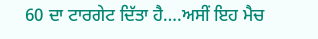60 ਦਾ ਟਾਰਗੇਟ ਦਿੱਤਾ ਹੈ….ਅਸੀਂ ਇਹ ਮੈਚ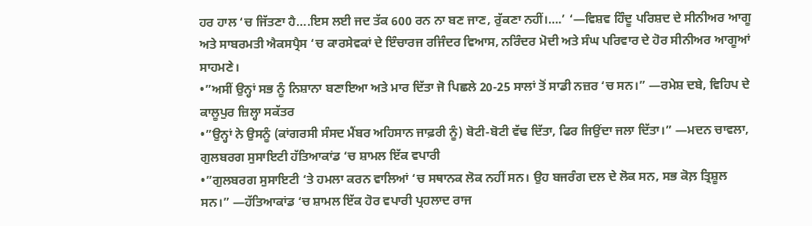ਹਰ ਹਾਲ ‘ਚ ਜਿੱਤਣਾ ਹੈ….ਇਸ ਲਈ ਜਦ ਤੱਕ 600 ਰਨ ਨਾ ਬਣ ਜਾਣ, ਰੁੱਕਣਾ ਨਹੀਂ।….’ ‘—ਵਿਸ਼ਵ ਹਿੰਦੂ ਪਰਿਸ਼ਦ ਦੇ ਸੀਨੀਅਰ ਆਗੂ ਅਤੇ ਸਾਬਰਮਤੀ ਐਕਸਪ੍ਰੈਸ ‘ਚ ਕਾਰਸੇਵਕਾਂ ਦੇ ਇੰਚਾਰਜ ਰਜਿੰਦਰ ਵਿਆਸ, ਨਰਿੰਦਰ ਮੋਦੀ ਅਤੇ ਸੰਘ ਪਰਿਵਾਰ ਦੇ ਹੋਰ ਸੀਨੀਅਰ ਆਗੂਆਂ ਸਾਹਮਣੇ।
•”ਅਸੀਂ ਉਨ੍ਹਾਂ ਸਭ ਨੂੰ ਨਿਸ਼ਾਨਾ ਬਣਾਇਆ ਅਤੇ ਮਾਰ ਦਿੱਤਾ ਜੋ ਪਿਛਲੇ 20-25 ਸਾਲਾਂ ਤੋਂ ਸਾਡੀ ਨਜ਼ਰ ‘ਚ ਸਨ।” —ਰਮੇਸ਼ ਦਬੇ, ਵਿਹਿਪ ਦੇ ਕਾਲੂਪੁਰ ਜ਼ਿਲ੍ਹਾ ਸਕੱਤਰ
•”ਉਨ੍ਹਾਂ ਨੇ ਉਸਨੂੰ (ਕਾਂਗਰਸੀ ਸੰਸਦ ਮੈਂਬਰ ਅਹਿਸਾਨ ਜਾਫ਼ਰੀ ਨੂੰ) ਬੋਟੀ-ਬੋਟੀ ਵੱਢ ਦਿੱਤਾ, ਫਿਰ ਜਿਉਂਦਾ ਜਲਾ ਦਿੱਤਾ।” —ਮਦਨ ਚਾਵਲਾ, ਗੁਲਬਰਗ ਸੁਸਾਇਟੀ ਹੱਤਿਆਕਾਂਡ ‘ਚ ਸ਼ਾਮਲ ਇੱਕ ਵਪਾਰੀ
•”ਗੁਲਬਰਗ ਸੁਸਾਇਟੀ ‘ਤੇ ਹਮਲਾ ਕਰਨ ਵਾਲਿਆਂ ‘ਚ ਸਥਾਨਕ ਲੋਕ ਨਹੀਂ ਸਨ। ਉਹ ਬਜਰੰਗ ਦਲ ਦੇ ਲੋਕ ਸਨ, ਸਭ ਕੋਲ਼ ਤ੍ਰਿਸ਼ੂਲ ਸਨ।” —ਹੱਤਿਆਕਾਂਡ ‘ਚ ਸ਼ਾਮਲ ਇੱਕ ਹੋਰ ਵਪਾਰੀ ਪ੍ਰਹਲਾਦ ਰਾਜ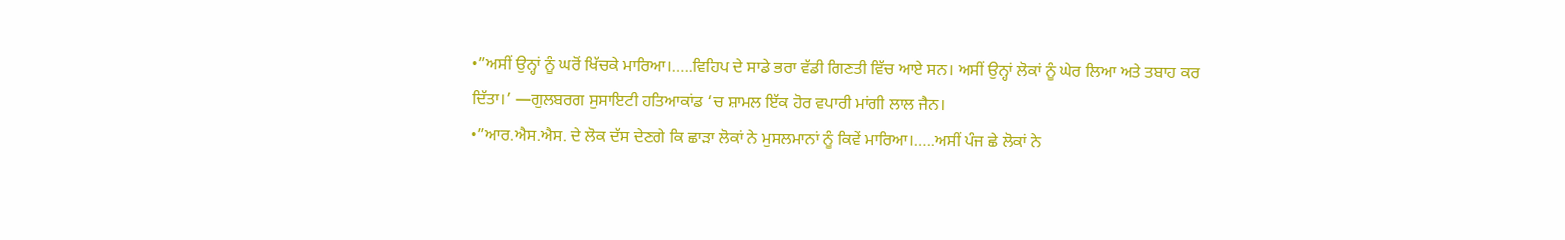•”ਅਸੀਂ ਉਨ੍ਹਾਂ ਨੂੰ ਘਰੋਂ ਖਿੱਚਕੇ ਮਾਰਿਆ।…..ਵਿਹਿਪ ਦੇ ਸਾਡੇ ਭਰਾ ਵੱਡੀ ਗਿਣਤੀ ਵਿੱਚ ਆਏ ਸਨ। ਅਸੀਂ ਉਨ੍ਹਾਂ ਲੋਕਾਂ ਨੂੰ ਘੇਰ ਲਿਆ ਅਤੇ ਤਬਾਹ ਕਰ ਦਿੱਤਾ।’ —ਗੁਲਬਰਗ ਸੁਸਾਇਟੀ ਹਤਿਆਕਾਂਡ ‘ਚ ਸ਼ਾਮਲ ਇੱਕ ਹੋਰ ਵਪਾਰੀ ਮਾਂਗੀ ਲਾਲ ਜੈਨ।
•”ਆਰ.ਐਸ.ਐਸ. ਦੇ ਲੋਕ ਦੱਸ ਦੇਣਗੇ ਕਿ ਛਾੜਾ ਲੋਕਾਂ ਨੇ ਮੁਸਲਮਾਨਾਂ ਨੂੰ ਕਿਵੇਂ ਮਾਰਿਆ।…..ਅਸੀਂ ਪੰਜ ਛੇ ਲੋਕਾਂ ਨੇ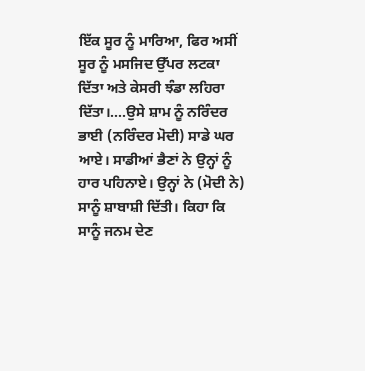ਇੱਕ ਸੂਰ ਨੂੰ ਮਾਰਿਆ, ਫਿਰ ਅਸੀਂ ਸੂਰ ਨੂੰ ਮਸਜਿਦ ਉੱਪਰ ਲਟਕਾ ਦਿੱਤਾ ਅਤੇ ਕੇਸਰੀ ਝੰਡਾ ਲਹਿਰਾ ਦਿੱਤਾ।….ਉਸੇ ਸ਼ਾਮ ਨੂੰ ਨਰਿੰਦਰ ਭਾਈ (ਨਰਿੰਦਰ ਮੋਦੀ) ਸਾਡੇ ਘਰ ਆਏ। ਸਾਡੀਆਂ ਭੈਣਾਂ ਨੇ ਉਨ੍ਹਾਂ ਨੂੰ ਹਾਰ ਪਹਿਨਾਏ। ਉਨ੍ਹਾਂ ਨੇ (ਮੋਦੀ ਨੇ) ਸਾਨੂੰ ਸ਼ਾਬਾਸ਼ੀ ਦਿੱਤੀ। ਕਿਹਾ ਕਿ ਸਾਨੂੰ ਜਨਮ ਦੇਣ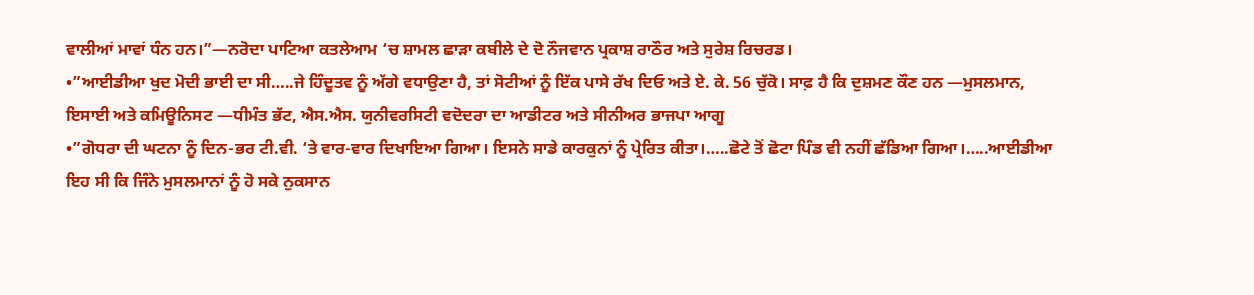ਵਾਲੀਆਂ ਮਾਵਾਂ ਧੰਨ ਹਨ।”—ਨਰੋਦਾ ਪਾਟਿਆ ਕਤਲੇਆਮ ‘ਚ ਸ਼ਾਮਲ ਛਾੜਾ ਕਬੀਲੇ ਦੇ ਦੋ ਨੌਜਵਾਨ ਪ੍ਰਕਾਸ਼ ਰਾਠੌਰ ਅਤੇ ਸੁਰੇਸ਼ ਰਿਚਰਡ।
•”ਆਈਡੀਆ ਖੁਦ ਮੋਦੀ ਭਾਈ ਦਾ ਸੀ…..ਜੇ ਹਿੰਦੂਤਵ ਨੂੰ ਅੱਗੇ ਵਧਾਉਣਾ ਹੈ, ਤਾਂ ਸੋਟੀਆਂ ਨੂੰ ਇੱਕ ਪਾਸੇ ਰੱਖ ਦਿਓ ਅਤੇ ਏ. ਕੇ. 56 ਚੁੱਕੋ। ਸਾਫ਼ ਹੈ ਕਿ ਦੁਸ਼ਮਣ ਕੌਣ ਹਨ —ਮੁਸਲਮਾਨ, ਇਸਾਈ ਅਤੇ ਕਮਿਊਨਿਸਟ —ਧੀਮੰਤ ਭੱਟ, ਐਸ.ਐਸ. ਯੁਨੀਵਰਸਿਟੀ ਵਦੋਦਰਾ ਦਾ ਆਡੀਟਰ ਅਤੇ ਸੀਨੀਅਰ ਭਾਜਪਾ ਆਗੂ
•”ਗੋਧਰਾ ਦੀ ਘਟਨਾ ਨੂੰ ਦਿਨ-ਭਰ ਟੀ.ਵੀ. ‘ਤੇ ਵਾਰ-ਵਾਰ ਦਿਖਾਇਆ ਗਿਆ। ਇਸਨੇ ਸਾਡੇ ਕਾਰਕੁਨਾਂ ਨੂੰ ਪ੍ਰੇਰਿਤ ਕੀਤਾ।…..ਛੋਟੇ ਤੋਂ ਛੋਟਾ ਪਿੰਡ ਵੀ ਨਹੀਂ ਛੱਡਿਆ ਗਿਆ।…..ਆਈਡੀਆ ਇਹ ਸੀ ਕਿ ਜਿੰਨੇ ਮੁਸਲਮਾਨਾਂ ਨੂੰ ਹੋ ਸਕੇ ਨੁਕਸਾਨ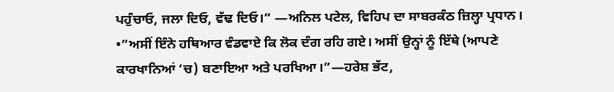ਪਹੁੰਚਾਓ, ਜਲਾ ਦਿਓ, ਵੱਢ ਦਿਓ।” —ਅਨਿਲ ਪਟੇਲ, ਵਿਹਿਪ ਦਾ ਸਾਬਰਕੰਠ ਜ਼ਿਲ੍ਹਾ ਪ੍ਰਧਾਨ।
•”ਅਸੀਂ ਇੰਨੇ ਹਥਿਆਰ ਵੰਡਵਾਏ ਕਿ ਲੋਕ ਦੰਗ ਰਹਿ ਗਏ। ਅਸੀਂ ਉਨ੍ਹਾਂ ਨੂੰ ਇੱਥੇ (ਆਪਣੇ ਕਾਰਖਾਨਿਆਂ ‘ਚ) ਬਣਾਇਆ ਅਤੇ ਪਰਖਿਆ।”—ਹਰੇਸ਼ ਭੱਟ,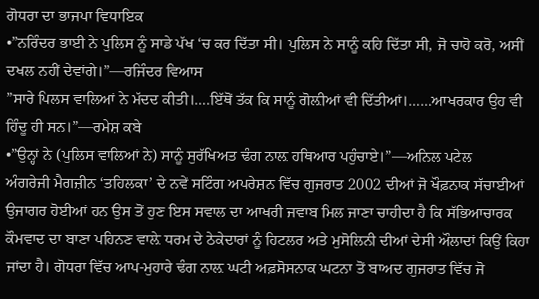ਗੋਧਰਾ ਦਾ ਭਾਜਪਾ ਵਿਧਾਇਕ
•”ਨਰਿੰਦਰ ਭਾਈ ਨੇ ਪੁਲਿਸ ਨੂੰ ਸਾਡੇ ਪੱਖ ‘ਚ ਕਰ ਦਿੱਤਾ ਸੀ। ਪੁਲਿਸ ਨੇ ਸਾਨੂੰ ਕਹਿ ਦਿੱਤਾ ਸੀ, ਜੋ ਚਾਹੋ ਕਰੋ, ਅਸੀਂ ਦਖਲ ਨਹੀਂ ਦੇਵਾਂਗੇ।”—ਰਜਿੰਦਰ ਵਿਆਸ
”ਸਾਰੇ ਪਿਲਸ ਵਾਲਿਆਂ ਨੇ ਮੱਦਦ ਕੀਤੀ।….ਇੱਥੋਂ ਤੱਕ ਕਿ ਸਾਨੂੰ ਗੋਲ਼ੀਆਂ ਵੀ ਦਿੱਤੀਆਂ।……ਆਖਰਕਾਰ ਉਹ ਵੀ ਹਿੰਦੂ ਹੀ ਸਨ।”—ਰਮੇਸ਼ ਕਬੇ
•”ਉਨ੍ਹਾਂ ਨੇ (ਪੁਲਿਸ ਵਾਲਿਆਂ ਨੇ) ਸਾਨੂੰ ਸੁਰੱਖਿਅਤ ਢੰਗ ਨਾਲ਼ ਹਥਿਆਰ ਪਹੁੰਚਾਏ।”—ਅਨਿਲ ਪਟੇਲ
ਅੰਗਰੇਜੀ ਮੈਗਜ਼ੀਨ ‘ਤਹਿਲਕਾ’ ਦੇ ਨਵੇਂ ਸਟਿੰਗ ਅਪਰੇਸ਼ਨ ਵਿੱਚ ਗੁਜਰਾਤ 2002 ਦੀਆਂ ਜੋ ਖੌਫ਼ਨਾਕ ਸੱਚਾਈਆਂ ਉਜਾਗਰ ਹੋਈਆਂ ਹਨ ਉਸ ਤੋਂ ਹੁਣ ਇਸ ਸਵਾਲ ਦਾ ਆਖਰੀ ਜਵਾਬ ਮਿਲ ਜਾਣਾ ਚਾਹੀਦਾ ਹੈ ਕਿ ਸੱਭਿਆਚਾਰਕ ਕੌਮਵਾਦ ਦਾ ਬਾਣਾ ਪਹਿਨਣ ਵਾਲ਼ੇ ਧਰਮ ਦੇ ਠੇਕੇਦਾਰਾਂ ਨੂੰ ਹਿਟਲਰ ਅਤੇ ਮੁਸੋਲਿਨੀ ਦੀਆਂ ਦੇਸੀ ਔਲਾਦਾਂ ਕਿਉਂ ਕਿਹਾ ਜਾਂਦਾ ਹੈ। ਗੋਧਰਾ ਵਿੱਚ ਆਪ-ਮੁਹਾਰੇ ਢੰਗ ਨਾਲ਼ ਘਟੀ ਅਫ਼ਸੋਸਨਾਕ ਘਟਨਾ ਤੋਂ ਬਾਅਦ ਗੁਜਰਾਤ ਵਿੱਚ ਜੋ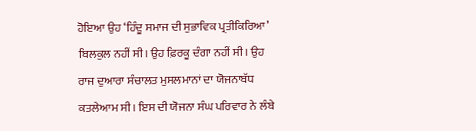ਹੋਇਆ ਉਹ ‘ਹਿੰਦੂ ਸਮਾਜ ਦੀ ਸੁਭਾਵਿਕ ਪ੍ਰਤੀਕਿਰਿਆ’ ਬਿਲਕੁਲ ਨਹੀਂ ਸੀ। ਉਹ ਫ਼ਿਰਕੂ ਦੰਗਾ ਨਹੀਂ ਸੀ। ਉਹ ਰਾਜ ਦੁਆਰਾ ਸੰਚਾਲਤ ਮੁਸਲਮਾਨਾਂ ਦਾ ਯੋਜਨਾਬੱਧ ਕਤਲੇਆਮ ਸੀ। ਇਸ ਦੀ ਯੋਜਨਾ ਸੰਘ ਪਰਿਵਾਰ ਨੇ ਲੰਬੇ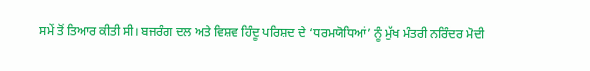ਸਮੇਂ ਤੋਂ ਤਿਆਰ ਕੀਤੀ ਸੀ। ਬਜਰੰਗ ਦਲ ਅਤੇ ਵਿਸ਼ਵ ਹਿੰਦੂ ਪਰਿਸ਼ਦ ਦੇ ‘ਧਰਮਯੋਧਿਆਂ’ ਨੂੰ ਮੁੱਖ ਮੰਤਰੀ ਨਰਿੰਦਰ ਮੋਦੀ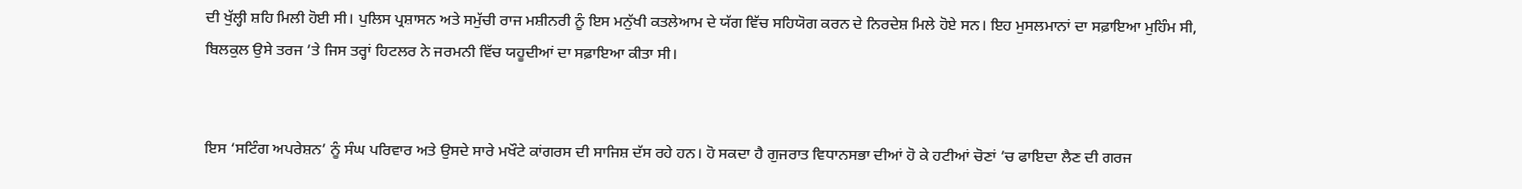ਦੀ ਖੁੱਲ੍ਹੀ ਸ਼ਹਿ ਮਿਲੀ ਹੋਈ ਸੀ। ਪੁਲਿਸ ਪ੍ਰਸ਼ਾਸਨ ਅਤੇ ਸਮੁੱਚੀ ਰਾਜ ਮਸ਼ੀਨਰੀ ਨੂੰ ਇਸ ਮਨੁੱਖੀ ਕਤਲੇਆਮ ਦੇ ਯੱਗ ਵਿੱਚ ਸਹਿਯੋਗ ਕਰਨ ਦੇ ਨਿਰਦੇਸ਼ ਮਿਲੇ ਹੋਏ ਸਨ। ਇਹ ਮੁਸਲਮਾਨਾਂ ਦਾ ਸਫ਼ਾਇਆ ਮੁਹਿੰਮ ਸੀ, ਬਿਲਕੁਲ ਉਸੇ ਤਰਜ ’ਤੇ ਜਿਸ ਤਰ੍ਹਾਂ ਹਿਟਲਰ ਨੇ ਜਰਮਨੀ ਵਿੱਚ ਯਹੂਦੀਆਂ ਦਾ ਸਫ਼ਾਇਆ ਕੀਤਾ ਸੀ।


ਇਸ ‘ਸਟਿੰਗ ਅਪਰੇਸ਼ਨ’ ਨੂੰ ਸੰਘ ਪਰਿਵਾਰ ਅਤੇ ਉਸਦੇ ਸਾਰੇ ਮਖੌਟੇ ਕਾਂਗਰਸ ਦੀ ਸਾਜਿਸ਼ ਦੱਸ ਰਹੇ ਹਨ। ਹੋ ਸਕਦਾ ਹੈ ਗੁਜਰਾਤ ਵਿਧਾਨਸਭਾ ਦੀਆਂ ਹੋ ਕੇ ਹਟੀਆਂ ਚੋਣਾਂ ’ਚ ਫਾਇਦਾ ਲੈਣ ਦੀ ਗਰਜ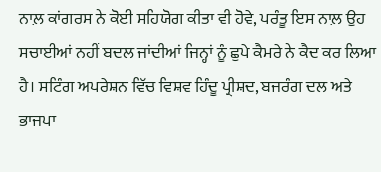ਨਾਲ਼ ਕਾਂਗਰਸ ਨੇ ਕੋਈ ਸਹਿਯੋਗ ਕੀਤਾ ਵੀ ਹੋਵੇ, ਪਰੰਤੂ ਇਸ ਨਾਲ਼ ਉਹ ਸਚਾਈਆਂ ਨਹੀਂ ਬਦਲ ਜਾਂਦੀਆਂ ਜਿਨ੍ਹਾਂ ਨੂੰ ਛੁਪੇ ਕੈਮਰੇ ਨੇ ਕੈਦ ਕਰ ਲਿਆ ਹੈ। ਸਟਿੰਗ ਅਪਰੇਸ਼ਨ ਵਿੱਚ ਵਿਸ਼ਵ ਹਿੰਦੂ ਪ੍ਰੀਸ਼ਦ, ਬਜਰੰਗ ਦਲ ਅਤੇ ਭਾਜਪਾ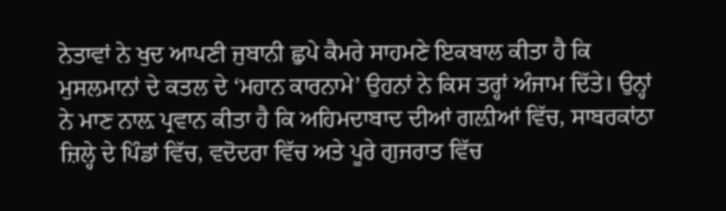ਨੇਤਾਵਾਂ ਨੇ ਖੁਦ ਆਪਣੀ ਜੁਬਾਨੀ ਛੁਪੇ ਕੈਮਰੇ ਸਾਹਮਣੇ ਇਕਬਾਲ ਕੀਤਾ ਹੈ ਕਿ ਮੁਸਲਮਾਨਾਂ ਦੇ ਕਤਲ ਦੇ ‘ਮਹਾਨ ਕਾਰਨਾਮੇ’ ਉਹਨਾਂ ਨੇ ਕਿਸ ਤਰ੍ਹਾਂ ਅੰਜਾਮ ਦਿੱਤੇ। ਉਨ੍ਹਾਂ ਨੇ ਮਾਣ ਨਾਲ਼ ਪ੍ਰਵਾਨ ਕੀਤਾ ਹੈ ਕਿ ਅਹਿਮਦਾਬਾਦ ਦੀਆਂ ਗਲ਼ੀਆਂ ਵਿੱਚ, ਸਾਬਰਕਾਂਠਾ ਜ਼ਿਲ੍ਹੇ ਦੇ ਪਿੰਡਾਂ ਵਿੱਚ, ਵਦੋਦਰਾ ਵਿੱਚ ਅਤੇ ਪੂਰੇ ਗੁਜਰਾਤ ਵਿੱਚ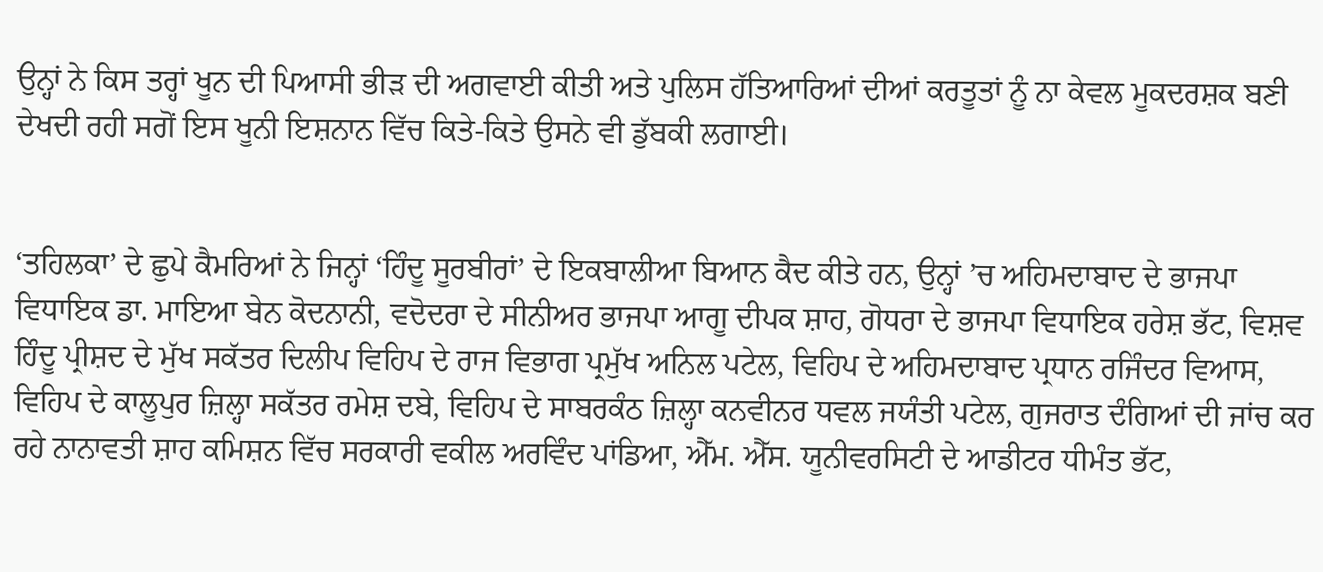ਉਨ੍ਹਾਂ ਨੇ ਕਿਸ ਤਰ੍ਹਾਂ ਖੂਨ ਦੀ ਪਿਆਸੀ ਭੀੜ ਦੀ ਅਗਵਾਈ ਕੀਤੀ ਅਤੇ ਪੁਲਿਸ ਹੱਤਿਆਰਿਆਂ ਦੀਆਂ ਕਰਤੂਤਾਂ ਨੂੰ ਨਾ ਕੇਵਲ ਮੂਕਦਰਸ਼ਕ ਬਣੀ ਦੇਖਦੀ ਰਹੀ ਸਗੋਂ ਇਸ ਖੂਨੀ ਇਸ਼ਨਾਨ ਵਿੱਚ ਕਿਤੇ-ਕਿਤੇ ਉਸਨੇ ਵੀ ਡੁੱਬਕੀ ਲਗਾਈ।


‘ਤਹਿਲਕਾ’ ਦੇ ਛੁਪੇ ਕੈਮਰਿਆਂ ਨੇ ਜਿਨ੍ਹਾਂ ‘ਹਿੰਦੂ ਸੂਰਬੀਰਾਂ’ ਦੇ ਇਕਬਾਲੀਆ ਬਿਆਨ ਕੈਦ ਕੀਤੇ ਹਨ, ਉਨ੍ਹਾਂ ’ਚ ਅਹਿਮਦਾਬਾਦ ਦੇ ਭਾਜਪਾ ਵਿਧਾਇਕ ਡਾ. ਮਾਇਆ ਬੇਨ ਕੋਦਨਾਨੀ, ਵਦੋਦਰਾ ਦੇ ਸੀਨੀਅਰ ਭਾਜਪਾ ਆਗੂ ਦੀਪਕ ਸ਼ਾਹ, ਗੋਧਰਾ ਦੇ ਭਾਜਪਾ ਵਿਧਾਇਕ ਹਰੇਸ਼ ਭੱਟ, ਵਿਸ਼ਵ ਹਿੰਦੂ ਪ੍ਰੀਸ਼ਦ ਦੇ ਮੁੱਖ ਸਕੱਤਰ ਦਿਲੀਪ ਵਿਹਿਪ ਦੇ ਰਾਜ ਵਿਭਾਗ ਪ੍ਰਮੁੱਖ ਅਨਿਲ ਪਟੇਲ, ਵਿਹਿਪ ਦੇ ਅਹਿਮਦਾਬਾਦ ਪ੍ਰਧਾਨ ਰਜਿੰਦਰ ਵਿਆਸ, ਵਿਹਿਪ ਦੇ ਕਾਲੂਪੁਰ ਜ਼ਿਲ੍ਹਾ ਸਕੱਤਰ ਰਮੇਸ਼ ਦਬੇ, ਵਿਹਿਪ ਦੇ ਸਾਬਰਕੰਠ ਜ਼ਿਲ੍ਹਾ ਕਨਵੀਨਰ ਧਵਲ ਜਯੰਤੀ ਪਟੇਲ, ਗੁਜਰਾਤ ਦੰਗਿਆਂ ਦੀ ਜਾਂਚ ਕਰ ਰਹੇ ਨਾਨਾਵਤੀ ਸ਼ਾਹ ਕਮਿਸ਼ਨ ਵਿੱਚ ਸਰਕਾਰੀ ਵਕੀਲ ਅਰਵਿੰਦ ਪਾਂਡਿਆ, ਐੱਮ. ਐੱਸ. ਯੂਨੀਵਰਸਿਟੀ ਦੇ ਆਡੀਟਰ ਧੀਮੰਤ ਭੱਟ,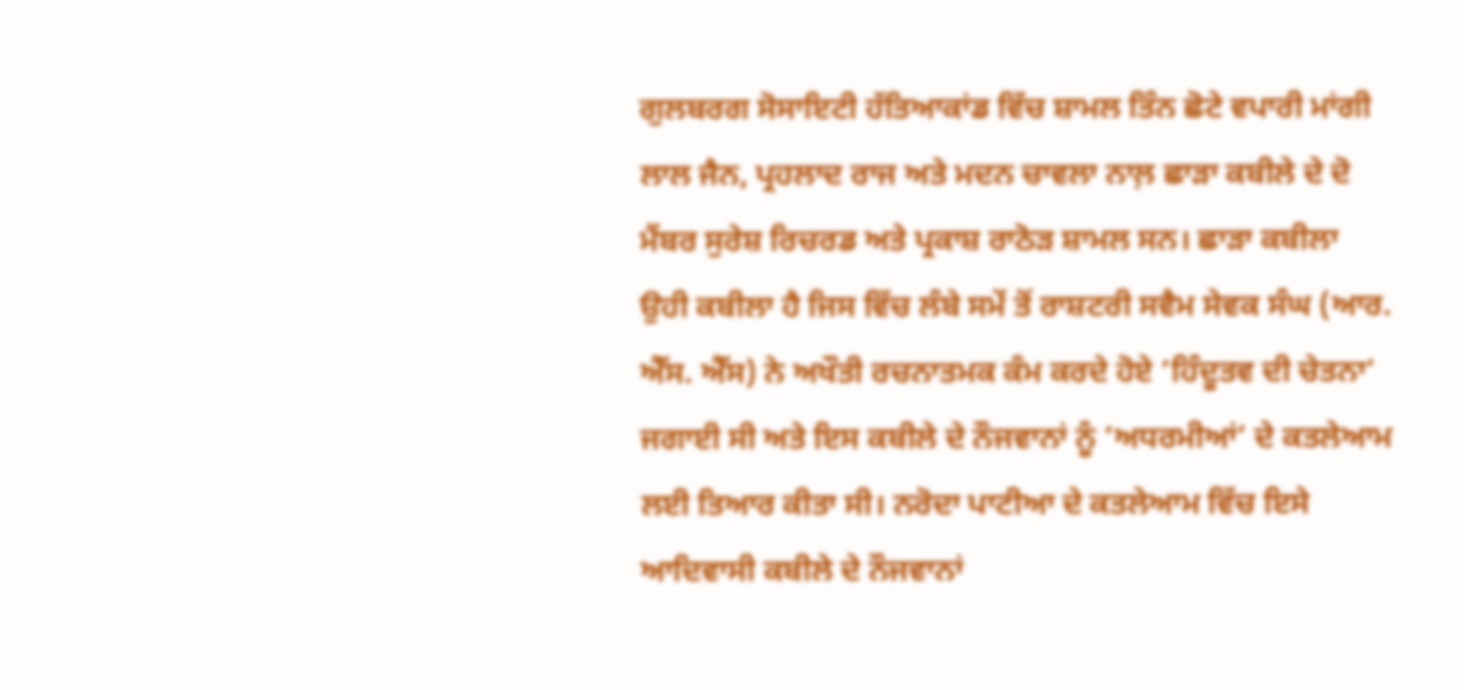ਗੁਲਬਰਗ ਸੋਸਾਇਟੀ ਹੱਤਿਆਕਾਂਡ ਵਿੱਚ ਸ਼ਾਮਲ ਤਿੰਨ ਛੋਟੇ ਵਪਾਰੀ ਮਾਂਗੀ ਲਾਲ ਜੈਨ, ਪ੍ਰਹਲਾਦ ਰਾਜ ਅਤੇ ਮਦਨ ਚਾਵਲਾ ਨਾਲ਼ ਛਾੜਾ ਕਬੀਲੇ ਦੇ ਦੋ ਮੈਂਬਰ ਸੁਰੇਸ਼ ਰਿਚਰਡ ਅਤੇ ਪ੍ਰਕਾਸ਼ ਰਾਠੋੜ ਸ਼ਾਮਲ ਸਨ। ਛਾੜਾ ਕਬੀਲਾ ਉਹੀ ਕਬੀਲਾ ਹੈ ਜਿਸ ਵਿੱਚ ਲੰਬੇ ਸਮੇਂ ਤੋਂ ਰਾਸ਼ਟਰੀ ਸਵੈਮ ਸੇਵਕ ਸੰਘ (ਆਰ. ਐੱਸ. ਐੱਸ) ਨੇ ਅਖੌਤੀ ਰਚਨਾਤਮਕ ਕੰਮ ਕਰਦੇ ਹੋਏ ‘ਹਿੰਦੂਤਵ ਦੀ ਚੇਤਨਾ’ ਜਗਾਈ ਸੀ ਅਤੇ ਇਸ ਕਬੀਲੇ ਦੇ ਨੌਜਵਾਨਾਂ ਨੂੰ ‘ਅਧਰਮੀਆਂ’ ਦੇ ਕਤਲੇਆਮ ਲਈ ਤਿਆਰ ਕੀਤਾ ਸੀ। ਨਰੋਦਾ ਪਾਟੀਆ ਦੇ ਕਤਲੇਆਮ ਵਿੱਚ ਇਸੇ ਆਦਿਵਾਸੀ ਕਬੀਲੇ ਦੇ ਨੌਜਵਾਨਾਂ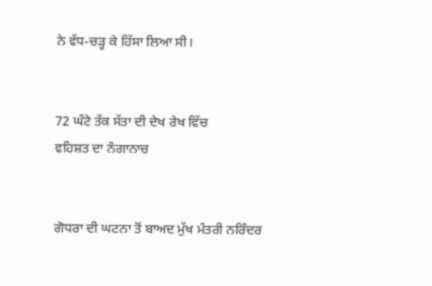ਨੇ ਵੱਧ-ਚੜ੍ਹ ਕੇ ਹਿੱਸਾ ਲਿਆ ਸੀ।


72 ਘੰਟੇ ਤੱਕ ਸੱਤਾ ਦੀ ਦੇਖ ਰੇਖ ਵਿੱਚ
ਵਹਿਸ਼ਤ ਦਾ ਨੰਗਾਨਾਚ


ਗੋਧਰਾ ਦੀ ਘਟਨਾ ਤੋਂ ਬਾਅਦ ਮੁੱਖ ਮੰਤਰੀ ਨਰਿੰਦਰ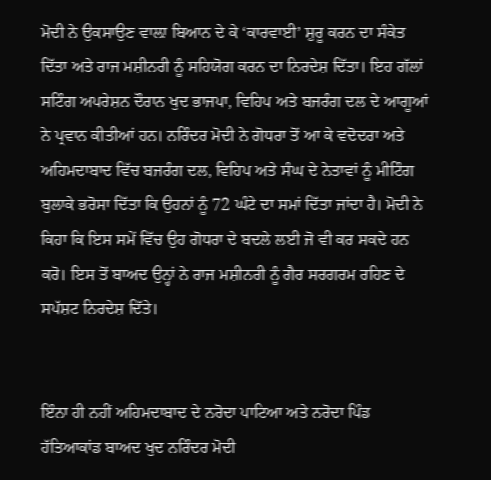ਮੋਦੀ ਨੇ ਉਕਸਾਉਣ ਵਾਲ਼ਾ ਬਿਆਨ ਦੇ ਕੇ ‘ਕਾਰਵਾਈ’ ਸ਼ੁਰੂ ਕਰਨ ਦਾ ਸੰਕੇਤ ਦਿੱਤਾ ਅਤੇ ਰਾਜ ਮਸ਼ੀਨਰੀ ਨੂੰ ਸਹਿਯੋਗ ਕਰਨ ਦਾ ਨਿਰਦੇਸ਼ ਦਿੱਤਾ। ਇਹ ਗੱਲਾਂ ਸਟਿੰਗ ਅਪਰੇਸ਼ਨ ਦੌਰਾਨ ਖੁਦ ਭਾਜਪਾ, ਵਿਹਿਪ ਅਤੇ ਬਜਰੰਗ ਦਲ ਦੇ ਆਗੂਆਂ ਨੇ ਪ੍ਰਵਾਨ ਕੀਤੀਆਂ ਹਨ। ਨਰਿੰਦਰ ਮੋਦੀ ਨੇ ਗੋਧਰਾ ਤੋਂ ਆ ਕੇ ਵਦੋਦਰਾ ਅਤੇ ਅਹਿਮਦਾਬਾਦ ਵਿੱਚ ਬਜਰੰਗ ਦਲ, ਵਿਹਿਪ ਅਤੇ ਸੰਘ ਦੇ ਨੇਤਾਵਾਂ ਨੂੰ ਮੀਟਿੰਗ ਬੁਲਾਕੇ ਭਰੋਸਾ ਦਿੱਤਾ ਕਿ ਉਹਨਾਂ ਨੂੰ 72 ਘੰਟੇ ਦਾ ਸਮਾਂ ਦਿੱਤਾ ਜਾਂਦਾ ਹੈ। ਮੋਦੀ ਨੇ ਕਿਹਾ ਕਿ ਇਸ ਸਮੇਂ ਵਿੱਚ ਉਹ ਗੋਧਰਾ ਦੇ ਬਦਲੇ ਲਈ ਜੋ ਵੀ ਕਰ ਸਕਦੇ ਹਨ ਕਰੋ। ਇਸ ਤੋਂ ਬਾਅਦ ਉਨ੍ਹਾਂ ਨੇ ਰਾਜ ਮਸ਼ੀਨਰੀ ਨੂੰ ਗੈਰ ਸਰਗਰਮ ਰਹਿਣ ਦੇ ਸਪੱਸ਼ਟ ਨਿਰਦੇਸ਼ ਦਿੱਤੇ।


ਇੰਨਾ ਹੀ ਨਹੀਂ ਅਹਿਮਦਾਬਾਦ ਦੇ ਨਰੋਦਾ ਪਾਟਿਆ ਅਤੇ ਨਰੋਦਾ ਪਿੰਡ ਹੱਤਿਆਕਾਂਡ ਬਾਅਦ ਖੁਦ ਨਰਿੰਦਰ ਮੋਦੀ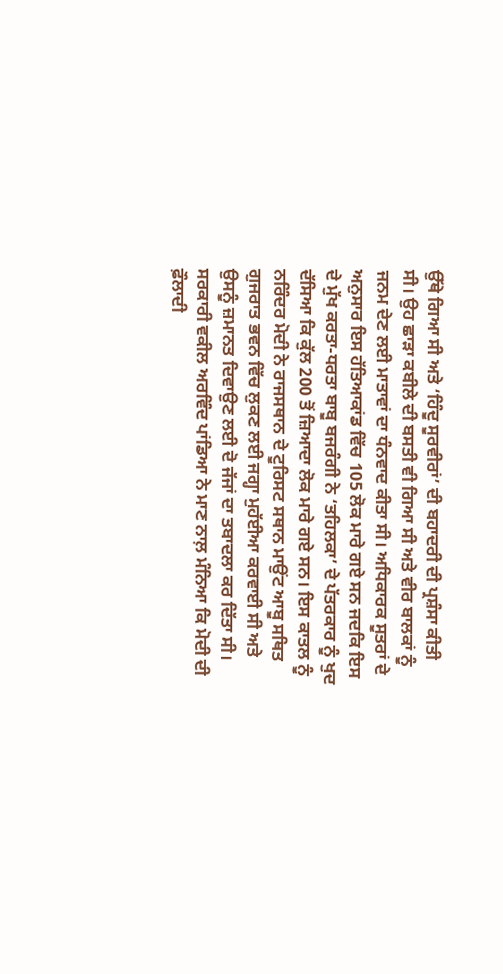ਉੱਥੇ ਗਿਆ ਸੀ ਅਤੇ ‘ਹਿੰਦੂ ਸੂਰਵੀਰਾਂ’ ਦੀ ਬਹਾਦਰੀ ਦੀ ਪ੍ਰਸ਼ੰਸਾ ਕੀਤੀ ਸੀ। ਉਹ ਛਾੜਾ ਕਬੀਲੇ ਦੀ ਬਸਤੀ ਵੀ ਗਿਆ ਸੀ ਅਤੇ ਵੀਰ ਬਾਲਕਾਂ ਨੂੰ ਜਨਮ ਦੇਣ ਲਈ ਮਾਤਾਵਾਂ ਦਾ ਧੰਨਵਾਦ ਕੀਤਾ ਸੀ। ਅਧਿਕਾਰਕ ਸੂਤਰਾਂ ਦੇ ਅਨੁਸਾਰ ਇਸ ਹੱਤਿਆਕਾਂਡ ਵਿੱਚ 105 ਲੋਕ ਮਾਰੇ ਗਏ ਸਨ ਜਦਕਿ ਇਸ ਦੇ ਮੁੱਖ ਕਰਤਾ-ਧਰਤਾ ਬਾਬੂ ਬਜਰੰਗੀ ਨੇ ‘ਤਹਿਲਕਾ’ ਦੇ ਪੱਤਰਕਾਰ ਨੂੰ ਖੁਦ ਦੱਸਿਆ ਕਿ ਕੁੱਲ 200 ਤੋਂ ਜ਼ਿਆਦਾ ਲੋਕ ਮਾਰੇ ਗਏ ਸਨ। ਇਸ ਕਾਤਲ ਨੂੰ ਨਰਿੰਦਰ ਮੋਦੀ ਨੇ ਰਾਜਸਥਾਨ ਦੇ ਟੂਰਿਸਟ ਸਥਾਨ ਮਾਉਂਟ ਆਬੂ ਸਥਿਤ ਗੁਜਰਾਤ ਭਵਨ ਵਿੱਚ ਲੁਕਣ ਲਈ ਜਗ੍ਹਾ ਮੁਹੱਈਆ ਕਰਵਾਈ ਸੀ ਅਤੇ ਉਸਨੂੰ ਜ਼ਮਾਨਤ ਦਿਵਾਉਣ ਲਈ ਦੋ ਜੱਜਾਂ ਦਾ ਤਬਾਦਲਾ ਕਰ ਦਿੱਤਾ ਸੀ। ਸਰਕਾਰੀ ਵਕੀਲ ਅਰਵਿੰਦ ਪਾਂਡਿਆ ਨੇ ਮਾਣ ਨਾਲ਼ ਮੰਨਿਆ ਕਿ ਮੋਦੀ ਦੀ ਫ਼ੌਲਾਦੀ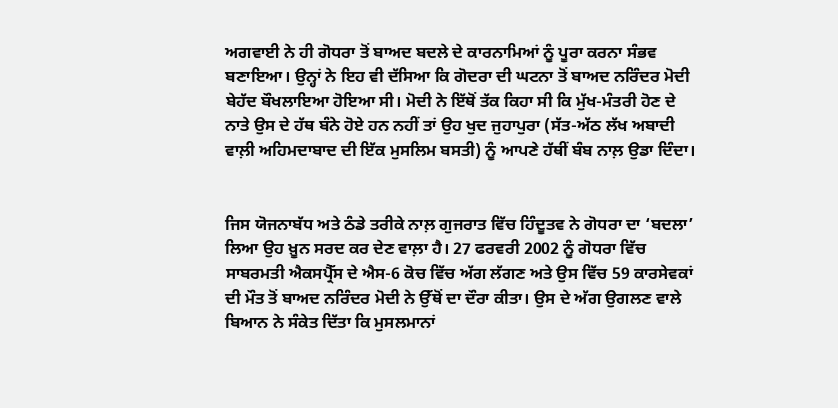ਅਗਵਾਈ ਨੇ ਹੀ ਗੋਧਰਾ ਤੋਂ ਬਾਅਦ ਬਦਲੇ ਦੇ ਕਾਰਨਾਮਿਆਂ ਨੂੰ ਪੂਰਾ ਕਰਨਾ ਸੰਭਵ ਬਣਾਇਆ। ਉਨ੍ਹਾਂ ਨੇ ਇਹ ਵੀ ਦੱਸਿਆ ਕਿ ਗੋਦਰਾ ਦੀ ਘਟਨਾ ਤੋਂ ਬਾਅਦ ਨਰਿੰਦਰ ਮੋਦੀ ਬੇਹੱਦ ਬੌਖਲਾਇਆ ਹੋਇਆ ਸੀ। ਮੋਦੀ ਨੇ ਇੱਥੋਂ ਤੱਕ ਕਿਹਾ ਸੀ ਕਿ ਮੁੱਖ-ਮੰਤਰੀ ਹੋਣ ਦੇ ਨਾਤੇ ਉਸ ਦੇ ਹੱਥ ਬੰਨੇ ਹੋਏ ਹਨ ਨਹੀਂ ਤਾਂ ਉਹ ਖੁਦ ਜੁਹਾਪੁਰਾ (ਸੱਤ-ਅੱਠ ਲੱਖ ਅਬਾਦੀ ਵਾਲ਼ੀ ਅਹਿਮਦਾਬਾਦ ਦੀ ਇੱਕ ਮੁਸਲਿਮ ਬਸਤੀ) ਨੂੰ ਆਪਣੇ ਹੱਥੀਂ ਬੰਬ ਨਾਲ਼ ਉਡਾ ਦਿੰਦਾ।


ਜਿਸ ਯੋਜਨਾਬੱਧ ਅਤੇ ਠੰਡੇ ਤਰੀਕੇ ਨਾਲ਼ ਗੁਜਰਾਤ ਵਿੱਚ ਹਿੰਦੂਤਵ ਨੇ ਗੋਧਰਾ ਦਾ ‘ਬਦਲਾ’ ਲਿਆ ਉਹ ਖ਼ੂਨ ਸਰਦ ਕਰ ਦੇਣ ਵਾਲ਼ਾ ਹੈ। 27 ਫਰਵਰੀ 2002 ਨੂੰ ਗੋਧਰਾ ਵਿੱਚ ਸਾਬਰਮਤੀ ਐਕਸਪ੍ਰੈੱਸ ਦੇ ਐਸ-6 ਕੋਚ ਵਿੱਚ ਅੱਗ ਲੱਗਣ ਅਤੇ ਉਸ ਵਿੱਚ 59 ਕਾਰਸੇਵਕਾਂ ਦੀ ਮੌਤ ਤੋਂ ਬਾਅਦ ਨਰਿੰਦਰ ਮੋਦੀ ਨੇ ਉੱਥੋਂ ਦਾ ਦੌਰਾ ਕੀਤਾ। ਉਸ ਦੇ ਅੱਗ ਉਗਲਣ ਵਾਲੇ ਬਿਆਨ ਨੇ ਸੰਕੇਤ ਦਿੱਤਾ ਕਿ ਮੁਸਲਮਾਨਾਂ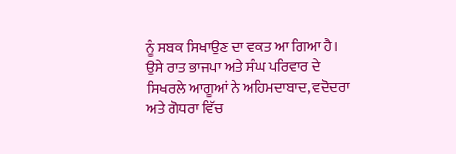ਨੂੰ ਸਬਕ ਸਿਖਾਉਣ ਦਾ ਵਕਤ ਆ ਗਿਆ ਹੈ। ਉਸੇ ਰਾਤ ਭਾਜਪਾ ਅਤੇ ਸੰਘ ਪਰਿਵਾਰ ਦੇ ਸਿਖਰਲੇ ਆਗੂਆਂ ਨੇ ਅਹਿਮਦਾਬਾਦ, ਵਦੋਦਰਾ ਅਤੇ ਗੋਧਰਾ ਵਿੱਚ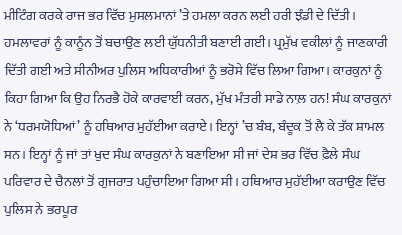ਮੀਟਿੰਗ ਕਰਕੇ ਰਾਜ ਭਰ ਵਿੱਚ ਮੁਸਲਮਾਨਾਂ ’ਤੇ ਹਮਲਾ ਕਰਨ ਲਈ ਹਰੀ ਝੰਡੀ ਦੇ ਦਿੱਤੀ। ਹਮਲਾਵਰਾਂ ਨੂੰ ਕਾਨੂੰਨ ਤੋਂ ਬਚਾਉਣ ਲਈ ਯੁੱਧਨੀਤੀ ਬਣਾਈ ਗਈ। ਪ੍ਰਮੁੱਖ ਵਕੀਲਾਂ ਨੂੰ ਜਾਣਕਾਰੀ ਦਿੱਤੀ ਗਈ ਅਤੇ ਸੀਨੀਅਰ ਪੁਲਿਸ ਅਧਿਕਾਰੀਆਂ ਨੂੰ ਭਰੋਸੇ ਵਿੱਚ ਲਿਆ ਗਿਆ। ਕਾਰਕੁਨਾਂ ਨੂੰ ਕਿਹਾ ਗਿਆ ਕਿ ਉਹ ਨਿਰਭੈ ਹੋਕੇ ਕਾਰਵਾਈ ਕਰਨ, ਮੁੱਖ ਮੰਤਰੀ ਸਾਡੇ ਨਾਲ਼ ਹਨ! ਸੰਘ ਕਾਰਕੁਨਾਂ ਨੇ ‘ਧਰਮਯੋਧਿਆਂ’ ਨੂੰ ਹਥਿਆਰ ਮੁਹੱਈਆ ਕਰਾਏ। ਇਨ੍ਹਾਂ ’ਚ ਬੰਬ, ਬੰਦੂਕ ਤੋਂ ਲੈ ਕੇ ਤੱਕ ਸ਼ਾਮਲ ਸਨ। ਇਨ੍ਹਾਂ ਨੂੰ ਜਾਂ ਤਾਂ ਖੁਦ ਸੰਘ ਕਾਰਕੁਨਾਂ ਨੇ ਬਣਾਇਆ ਸੀ ਜਾਂ ਦੇਸ਼ ਭਰ ਵਿੱਚ ਫ਼ੈਲੇ ਸੰਘ ਪਰਿਵਾਰ ਦੇ ਚੈਨਲਾਂ ਤੋਂ ਗੁਜਰਾਤ ਪਹੁੰਚਾਇਆ ਗਿਆ ਸੀ। ਹਥਿਆਰ ਮੁਹੱਈਆ ਕਰਾਉਣ ਵਿੱਚ ਪੁਲਿਸ ਨੇ ਭਰਪੂਰ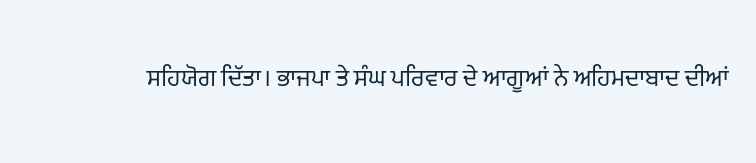ਸਹਿਯੋਗ ਦਿੱਤਾ। ਭਾਜਪਾ ਤੇ ਸੰਘ ਪਰਿਵਾਰ ਦੇ ਆਗੂਆਂ ਨੇ ਅਹਿਮਦਾਬਾਦ ਦੀਆਂ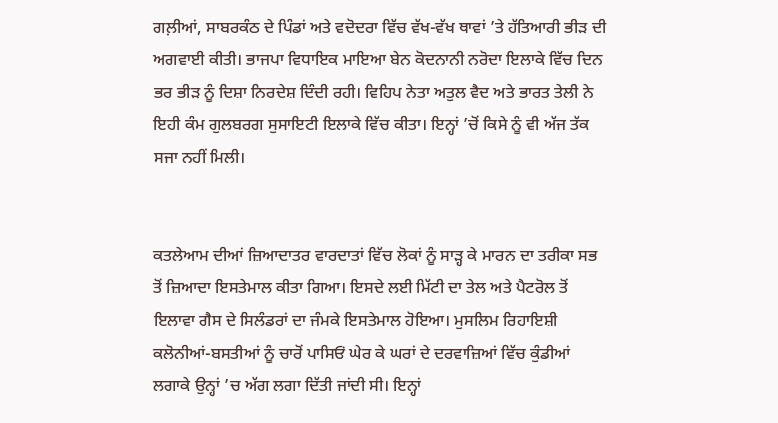ਗਲ਼ੀਆਂ, ਸਾਬਰਕੰਠ ਦੇ ਪਿੰਡਾਂ ਅਤੇ ਵਦੋਦਰਾ ਵਿੱਚ ਵੱਖ-ਵੱਖ ਥਾਵਾਂ ’ਤੇ ਹੱਤਿਆਰੀ ਭੀੜ ਦੀ ਅਗਵਾਈ ਕੀਤੀ। ਭਾਜਪਾ ਵਿਧਾਇਕ ਮਾਇਆ ਬੇਨ ਕੋਦਨਾਨੀ ਨਰੋਦਾ ਇਲਾਕੇ ਵਿੱਚ ਦਿਨ ਭਰ ਭੀੜ ਨੂੰ ਦਿਸ਼ਾ ਨਿਰਦੇਸ਼ ਦਿੰਦੀ ਰਹੀ। ਵਿਹਿਪ ਨੇਤਾ ਅਤੁਲ ਵੈਦ ਅਤੇ ਭਾਰਤ ਤੇਲੀ ਨੇ ਇਹੀ ਕੰਮ ਗੁਲਬਰਗ ਸੁਸਾਇਟੀ ਇਲਾਕੇ ਵਿੱਚ ਕੀਤਾ। ਇਨ੍ਹਾਂ ’ਚੋਂ ਕਿਸੇ ਨੂੰ ਵੀ ਅੱਜ ਤੱਕ ਸਜਾ ਨਹੀਂ ਮਿਲੀ।


ਕਤਲੇਆਮ ਦੀਆਂ ਜ਼ਿਆਦਾਤਰ ਵਾਰਦਾਤਾਂ ਵਿੱਚ ਲੋਕਾਂ ਨੂੰ ਸਾੜ੍ਹ ਕੇ ਮਾਰਨ ਦਾ ਤਰੀਕਾ ਸਭ ਤੋਂ ਜ਼ਿਆਦਾ ਇਸਤੇਮਾਲ ਕੀਤਾ ਗਿਆ। ਇਸਦੇ ਲਈ ਮਿੱਟੀ ਦਾ ਤੇਲ ਅਤੇ ਪੈਟਰੋਲ ਤੋਂ ਇਲਾਵਾ ਗੈਸ ਦੇ ਸਿਲੰਡਰਾਂ ਦਾ ਜੰਮਕੇ ਇਸਤੇਮਾਲ ਹੋਇਆ। ਮੁਸਲਿਮ ਰਿਹਾਇਸ਼ੀ ਕਲੋਨੀਆਂ-ਬਸਤੀਆਂ ਨੂੰ ਚਾਰੋਂ ਪਾਸਿਓਂ ਘੇਰ ਕੇ ਘਰਾਂ ਦੇ ਦਰਵਾਜ਼ਿਆਂ ਵਿੱਚ ਕੁੰਡੀਆਂ ਲਗਾਕੇ ਉਨ੍ਹਾਂ ’ਚ ਅੱਗ ਲਗਾ ਦਿੱਤੀ ਜਾਂਦੀ ਸੀ। ਇਨ੍ਹਾਂ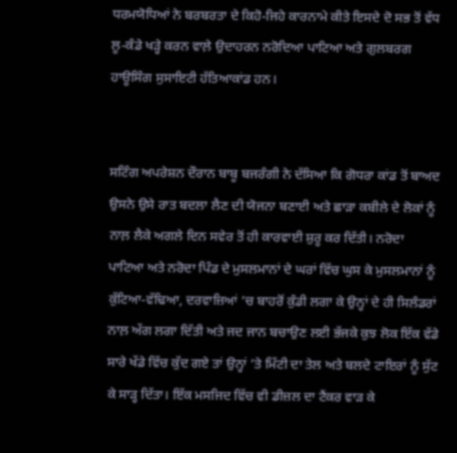ਧਰਮਯੋਧਿਆਂ ਨੇ ਬਰਬਰਤਾ ਦੇ ਕਿਹੋ-ਜਿਹੇ ਕਾਰਨਾਮੇ ਕੀਤੇ ਇਸਦੇ ਦੋ ਸਭ ਤੋਂ ਵੱਧ ਲੂ-ਕੰਡੇ ਖੜ੍ਹੇ ਕਰਨ ਵਾਲ਼ੇ ਉਦਾਹਰਨ ਨਰੋਦਿਆ ਪਾਟਿਆ ਅਤੇ ਗੁਲਬਰਗ ਹਾਊਸਿੰਗ ਸੁਸਾਇਟੀ ਹੱਤਿਆਕਾਂਡ ਹਨ।


ਸਟਿੰਗ ਅਪਰੇਸ਼ਨ ਦੌਰਾਨ ਬਾਬੂ ਬਜਰੰਗੀ ਨੇ ਦੱਸਿਆ ਕਿ ਗੋਧਰਾ ਕਾਂਡ ਤੋਂ ਬਾਅਦ ਉਸਨੇ ਉਸੇ ਰਾਤ ਬਦਲਾ ਲੈਣ ਦੀ ਯੋਜਨਾ ਬਣਾਈ ਅਤੇ ਛਾੜਾ ਕਬੀਲੇ ਦੇ ਲੋਕਾਂ ਨੂੰ ਨਾਲ਼ ਲੈਕੇ ਅਗਲੇ ਦਿਨ ਸਵੇਰ ਤੋਂ ਹੀ ਕਾਰਵਾਈ ਸ਼ੁਰੂ ਕਰ ਦਿੱਤੀ। ਨਰੋਦਾ ਪਾਟਿਆ ਅਤੇ ਨਰੋਦਾ ਪਿੰਡ ਦੇ ਮੁਸਲਮਾਨਾਂ ਦੇ ਘਰਾਂ ਵਿੱਚ ਘੁਸ ਕੇ ਮੁਸਲਮਾਨਾਂ ਨੂੰ ਕੁੱਟਿਆ-ਵੱਢਿਆ, ਦਰਵਾਜ਼ਿਆਂ ’ਚ ਬਾਹਰੋਂ ਕੁੰਡੀ ਲਗਾ ਕੇ ਉਨ੍ਹਾਂ ਦੇ ਹੀ ਸਿਲੰਡਰਾਂ ਨਾਲ਼ ਅੱਗ ਲਗਾ ਦਿੱਤੀ ਅਤੇ ਜਦ ਜਾਨ ਬਚਾਉਣ ਲਈ ਭੱਜਕੇ ਕੁਝ ਲੋਕ ਇੱਕ ਵੱਡੇ ਸਾਰੇ ਖੱਡੇ ਵਿੱਚ ਕੁੱਦ ਗਏ ਤਾਂ ਉਨ੍ਹਾਂ ’ਤੇ ਮਿੱਟੀ ਦਾ ਤੇਲ ਅਤੇ ਬਲਦੇ ਟਾਇਰਾਂ ਨੂੰ ਸੁੱਟ ਕੇ ਸਾੜ੍ਹ ਦਿੱਤਾ। ਇੱਕ ਮਸਜਿਦ ਵਿੱਚ ਵੀ ਡੀਜ਼ਲ ਦਾ ਟੈਂਕਰ ਵਾੜ ਕੇ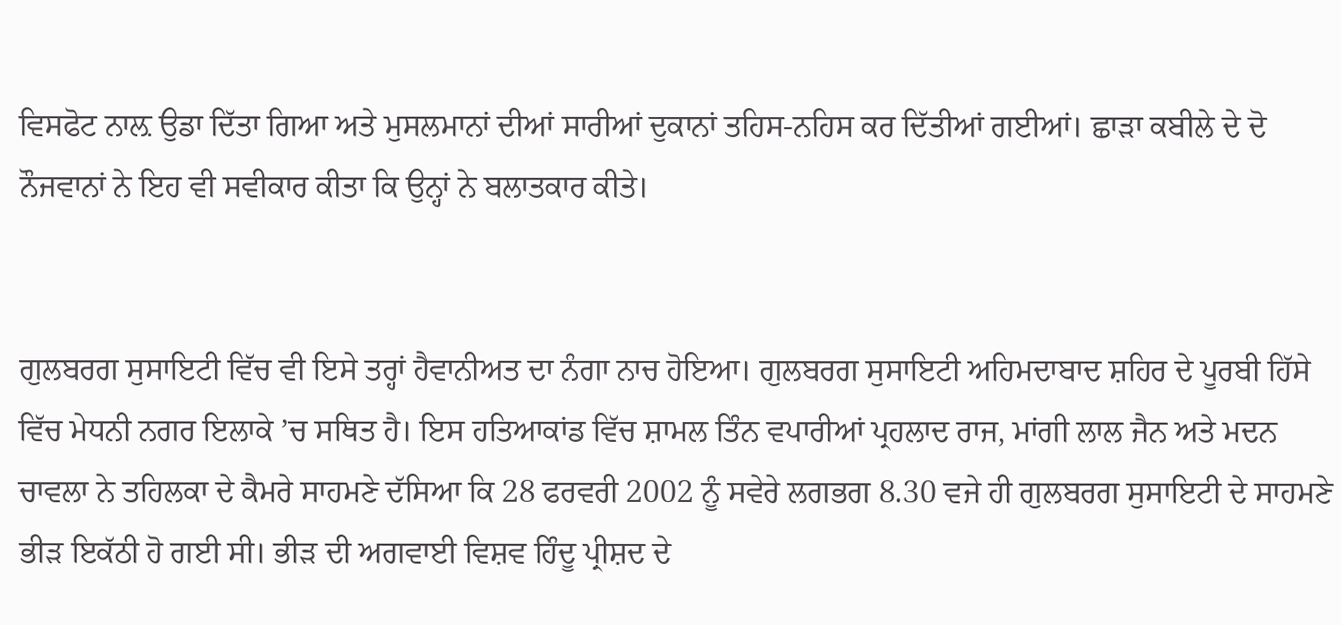ਵਿਸਫੋਟ ਨਾਲ਼ ਉਡਾ ਦਿੱਤਾ ਗਿਆ ਅਤੇ ਮੁਸਲਮਾਨਾਂ ਦੀਆਂ ਸਾਰੀਆਂ ਦੁਕਾਨਾਂ ਤਹਿਸ-ਨਹਿਸ ਕਰ ਦਿੱਤੀਆਂ ਗਈਆਂ। ਛਾੜਾ ਕਬੀਲੇ ਦੇ ਦੋ ਨੌਜਵਾਨਾਂ ਨੇ ਇਹ ਵੀ ਸਵੀਕਾਰ ਕੀਤਾ ਕਿ ਉਨ੍ਹਾਂ ਨੇ ਬਲਾਤਕਾਰ ਕੀਤੇ।


ਗੁਲਬਰਗ ਸੁਸਾਇਟੀ ਵਿੱਚ ਵੀ ਇਸੇ ਤਰ੍ਹਾਂ ਹੈਵਾਨੀਅਤ ਦਾ ਨੰਗਾ ਨਾਚ ਹੋਇਆ। ਗੁਲਬਰਗ ਸੁਸਾਇਟੀ ਅਹਿਮਦਾਬਾਦ ਸ਼ਹਿਰ ਦੇ ਪੂਰਬੀ ਹਿੱਸੇ ਵਿੱਚ ਮੇਧਨੀ ਨਗਰ ਇਲਾਕੇ ’ਚ ਸਥਿਤ ਹੈ। ਇਸ ਹਤਿਆਕਾਂਡ ਵਿੱਚ ਸ਼ਾਮਲ ਤਿੰਨ ਵਪਾਰੀਆਂ ਪ੍ਰਹਲਾਦ ਰਾਜ, ਮਾਂਗੀ ਲਾਲ ਜੈਨ ਅਤੇ ਮਦਨ ਚਾਵਲਾ ਨੇ ਤਹਿਲਕਾ ਦੇ ਕੈਮਰੇ ਸਾਹਮਣੇ ਦੱਸਿਆ ਕਿ 28 ਫਰਵਰੀ 2002 ਨੂੰ ਸਵੇਰੇ ਲਗਭਗ 8.30 ਵਜੇ ਹੀ ਗੁਲਬਰਗ ਸੁਸਾਇਟੀ ਦੇ ਸਾਹਮਣੇ ਭੀੜ ਇਕੱਠੀ ਹੋ ਗਈ ਸੀ। ਭੀੜ ਦੀ ਅਗਵਾਈ ਵਿਸ਼ਵ ਹਿੰਦੂ ਪ੍ਰੀਸ਼ਦ ਦੇ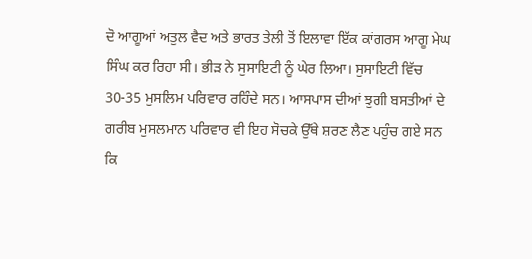ਦੋ ਆਗੂਆਂ ਅਤੁਲ ਵੈਦ ਅਤੇ ਭਾਰਤ ਤੇਲੀ ਤੋਂ ਇਲਾਵਾ ਇੱਕ ਕਾਂਗਰਸ ਆਗੂ ਮੇਘ ਸਿੰਘ ਕਰ ਰਿਹਾ ਸੀ। ਭੀੜ ਨੇ ਸੁਸਾਇਟੀ ਨੂੰ ਘੇਰ ਲਿਆ। ਸੁਸਾਇਟੀ ਵਿੱਚ 30-35 ਮੁਸਲਿਮ ਪਰਿਵਾਰ ਰਹਿੰਦੇ ਸਨ। ਆਸਪਾਸ ਦੀਆਂ ਝੁਗੀ ਬਸਤੀਆਂ ਦੇ ਗਰੀਬ ਮੁਸਲਮਾਨ ਪਰਿਵਾਰ ਵੀ ਇਹ ਸੋਚਕੇ ਉੱਥੇ ਸ਼ਰਣ ਲੈਣ ਪਹੁੰਚ ਗਏ ਸਨ ਕਿ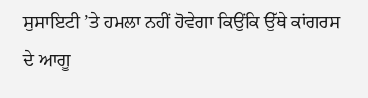ਸੁਸਾਇਟੀ ’ਤੇ ਹਮਲਾ ਨਹੀਂ ਹੋਵੇਗਾ ਕਿਉਂਕਿ ਉੱਥੇ ਕਾਂਗਰਸ ਦੇ ਆਗੂ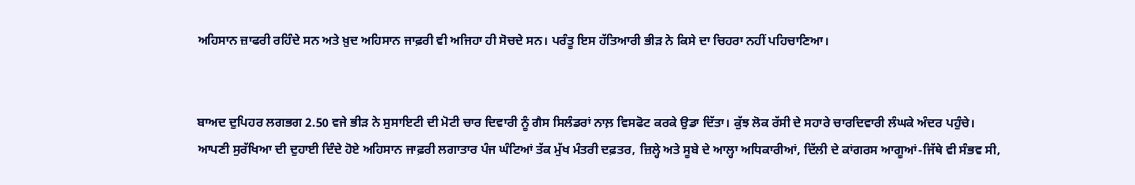ਅਹਿਸਾਨ ਜ਼ਾਫਰੀ ਰਹਿੰਦੇ ਸਨ ਅਤੇ ਖ਼ੁਦ ਅਹਿਸਾਨ ਜਾਫ਼ਰੀ ਵੀ ਅਜਿਹਾ ਹੀ ਸੋਚਦੇ ਸਨ। ਪਰੰਤੂ ਇਸ ਹੱਤਿਆਰੀ ਭੀੜ ਨੇ ਕਿਸੇ ਦਾ ਚਿਹਰਾ ਨਹੀਂ ਪਹਿਚਾਣਿਆ।


ਬਾਅਦ ਦੁਪਿਹਰ ਲਗਭਗ 2.50 ਵਜੇ ਭੀੜ ਨੇ ਸੁਸਾਇਟੀ ਦੀ ਮੋਟੀ ਚਾਰ ਦਿਵਾਰੀ ਨੂੰ ਗੈਸ ਸਿਲੰਡਰਾਂ ਨਾਲ਼ ਵਿਸਫੋਟ ਕਰਕੇ ਉਡਾ ਦਿੱਤਾ। ਕੁੱਝ ਲੋਕ ਰੱਸੀ ਦੇ ਸਹਾਰੇ ਚਾਰਦਿਵਾਰੀ ਲੰਘਕੇ ਅੰਦਰ ਪਹੁੰਚੇ। ਆਪਣੀ ਸੁਰੱਖਿਆ ਦੀ ਦੁਹਾਈ ਦਿੰਦੇ ਹੋਏ ਅਹਿਸਾਨ ਜਾਫ਼ਰੀ ਲਗਾਤਾਰ ਪੰਜ ਘੰਟਿਆਂ ਤੱਕ ਮੁੱਖ ਮੰਤਰੀ ਦਫ਼ਤਰ, ਜ਼ਿਲ੍ਹੇ ਅਤੇ ਸੂਬੇ ਦੇ ਆਲ੍ਹਾ ਅਧਿਕਾਰੀਆਂ, ਦਿੱਲੀ ਦੇ ਕਾਂਗਰਸ ਆਗੂਆਂ-ਜਿੱਥੇ ਵੀ ਸੰਭਵ ਸੀ,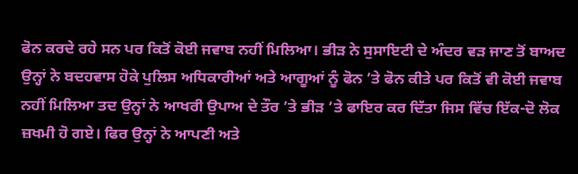ਫੋਨ ਕਰਦੇ ਰਹੇ ਸਨ ਪਰ ਕਿਤੋਂ ਕੋਈ ਜਵਾਬ ਨਹੀਂ ਮਿਲਿਆ। ਭੀੜ ਨੇ ਸੁਸਾਇਟੀ ਦੇ ਅੰਦਰ ਵੜ ਜਾਣ ਤੋਂ ਬਾਅਦ ਉਨ੍ਹਾਂ ਨੇ ਬਦਹਵਾਸ ਹੋਕੇ ਪੁਲਿਸ ਅਧਿਕਾਰੀਆਂ ਅਤੇ ਆਗੂਆਂ ਨੂੰ ਫੋਨ ’ਤੇ ਫੋਨ ਕੀਤੇ ਪਰ ਕਿਤੋਂ ਵੀ ਕੋਈ ਜਵਾਬ ਨਹੀਂ ਮਿਲਿਆ ਤਦ ਉਨ੍ਹਾਂ ਨੇ ਆਖਰੀ ਉਪਾਅ ਦੇ ਤੌਰ ’ਤੇ ਭੀੜ ’ਤੇ ਫਾਇਰ ਕਰ ਦਿੱਤਾ ਜਿਸ ਵਿੱਚ ਇੱਕ-ਦੋ ਲੋਕ ਜ਼ਖਮੀ ਹੋ ਗਏ। ਫਿਰ ਉਨ੍ਹਾਂ ਨੇ ਆਪਣੀ ਅਤੇ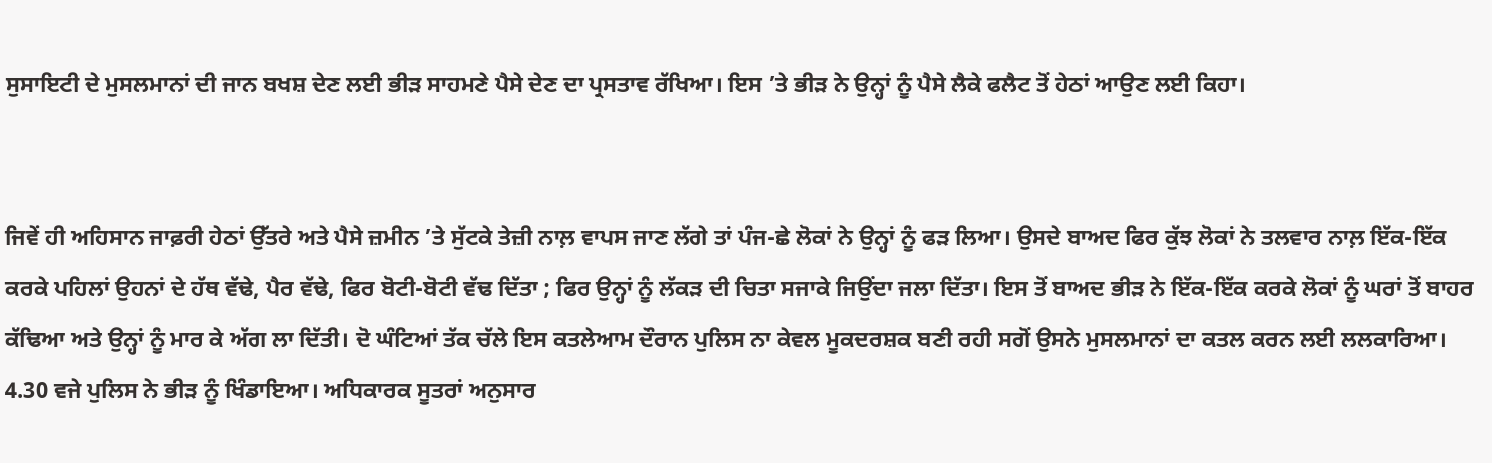ਸੁਸਾਇਟੀ ਦੇ ਮੁਸਲਮਾਨਾਂ ਦੀ ਜਾਨ ਬਖਸ਼ ਦੇਣ ਲਈ ਭੀੜ ਸਾਹਮਣੇ ਪੈਸੇ ਦੇਣ ਦਾ ਪ੍ਰਸਤਾਵ ਰੱਖਿਆ। ਇਸ ’ਤੇ ਭੀੜ ਨੇ ਉਨ੍ਹਾਂ ਨੂੰ ਪੈਸੇ ਲੈਕੇ ਫਲੈਟ ਤੋਂ ਹੇਠਾਂ ਆਉਣ ਲਈ ਕਿਹਾ।


ਜਿਵੇਂ ਹੀ ਅਹਿਸਾਨ ਜਾਫ਼ਰੀ ਹੇਠਾਂ ਉੱਤਰੇ ਅਤੇ ਪੈਸੇ ਜ਼ਮੀਨ ’ਤੇ ਸੁੱਟਕੇ ਤੇਜ਼ੀ ਨਾਲ਼ ਵਾਪਸ ਜਾਣ ਲੱਗੇ ਤਾਂ ਪੰਜ-ਛੇ ਲੋਕਾਂ ਨੇ ਉਨ੍ਹਾਂ ਨੂੰ ਫੜ ਲਿਆ। ਉਸਦੇ ਬਾਅਦ ਫਿਰ ਕੁੱਝ ਲੋਕਾਂ ਨੇ ਤਲਵਾਰ ਨਾਲ਼ ਇੱਕ-ਇੱਕ ਕਰਕੇ ਪਹਿਲਾਂ ਉਹਨਾਂ ਦੇ ਹੱਥ ਵੱਢੇ, ਪੈਰ ਵੱਢੇ, ਫਿਰ ਬੋਟੀ-ਬੋਟੀ ਵੱਢ ਦਿੱਤਾ ; ਫਿਰ ਉਨ੍ਹਾਂ ਨੂੰ ਲੱਕੜ ਦੀ ਚਿਤਾ ਸਜਾਕੇ ਜਿਉਂਦਾ ਜਲਾ ਦਿੱਤਾ। ਇਸ ਤੋਂ ਬਾਅਦ ਭੀੜ ਨੇ ਇੱਕ-ਇੱਕ ਕਰਕੇ ਲੋਕਾਂ ਨੂੰ ਘਰਾਂ ਤੋਂ ਬਾਹਰ ਕੱਢਿਆ ਅਤੇ ਉਨ੍ਹਾਂ ਨੂੰ ਮਾਰ ਕੇ ਅੱਗ ਲਾ ਦਿੱਤੀ। ਦੋ ਘੰਟਿਆਂ ਤੱਕ ਚੱਲੇ ਇਸ ਕਤਲੇਆਮ ਦੌਰਾਨ ਪੁਲਿਸ ਨਾ ਕੇਵਲ ਮੂਕਦਰਸ਼ਕ ਬਣੀ ਰਹੀ ਸਗੋਂ ਉਸਨੇ ਮੁਸਲਮਾਨਾਂ ਦਾ ਕਤਲ ਕਰਨ ਲਈ ਲਲਕਾਰਿਆ। 4.30 ਵਜੇ ਪੁਲਿਸ ਨੇ ਭੀੜ ਨੂੰ ਖਿੰਡਾਇਆ। ਅਧਿਕਾਰਕ ਸੂਤਰਾਂ ਅਨੁਸਾਰ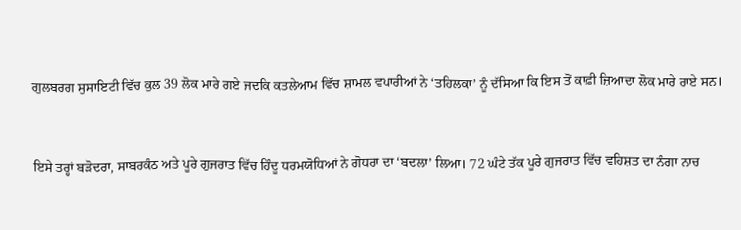ਗੁਲਬਰਗ ਸੁਸਾਇਟੀ ਵਿੱਚ ਕੁਲ 39 ਲੋਕ ਮਾਰੇ ਗਏ ਜਦਕਿ ਕਤਲੇਆਮ ਵਿੱਚ ਸ਼ਾਮਲ ਵਪਾਰੀਆਂ ਨੇ ‘ਤਹਿਲਕਾ’ ਨੂੰ ਦੱਸਿਆ ਕਿ ਇਸ ਤੋਂ ਕਾਫ਼ੀ ਜ਼ਿਆਦਾ ਲੋਕ ਮਾਰੇ ਰਾਏ ਸਨ।


ਇਸੇ ਤਰ੍ਹਾਂ ਬੜੋਦਰਾ, ਸਾਬਰਕੰਠ ਅਤੇ ਪੂਰੇ ਗੁਜਰਾਤ ਵਿੱਚ ਹਿੰਦੂ ਧਰਮਯੋਧਿਆਂ ਨੇ ਗੋਧਰਾ ਦਾ ‘ਬਦਲਾ’ ਲਿਆ। 72 ਘੰਟੇ ਤੱਕ ਪੂਰੇ ਗੁਜਰਾਤ ਵਿੱਚ ਵਹਿਸ਼ਤ ਦਾ ਨੰਗਾ ਨਾਚ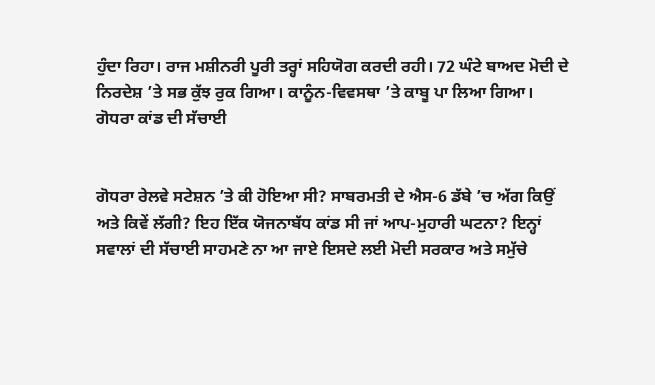ਹੁੰਦਾ ਰਿਹਾ। ਰਾਜ ਮਸ਼ੀਨਰੀ ਪੂਰੀ ਤਰ੍ਹਾਂ ਸਹਿਯੋਗ ਕਰਦੀ ਰਹੀ। 72 ਘੰਟੇ ਬਾਅਦ ਮੋਦੀ ਦੇ ਨਿਰਦੇਸ਼ ’ਤੇ ਸਭ ਕੁੱਝ ਰੁਕ ਗਿਆ। ਕਾਨੂੰਨ-ਵਿਵਸਥਾ ’ਤੇ ਕਾਬੂ ਪਾ ਲਿਆ ਗਿਆ।
ਗੋਧਰਾ ਕਾਂਡ ਦੀ ਸੱਚਾਈ


ਗੋਧਰਾ ਰੇਲਵੇ ਸਟੇਸ਼ਨ ’ਤੇ ਕੀ ਹੋਇਆ ਸੀ? ਸਾਬਰਮਤੀ ਦੇ ਐਸ-6 ਡੱਬੇ ’ਚ ਅੱਗ ਕਿਉਂ ਅਤੇ ਕਿਵੇਂ ਲੱਗੀ? ਇਹ ਇੱਕ ਯੋਜਨਾਬੱਧ ਕਾਂਡ ਸੀ ਜਾਂ ਆਪ-ਮੁਹਾਰੀ ਘਟਨਾ? ਇਨ੍ਹਾਂ ਸਵਾਲਾਂ ਦੀ ਸੱਚਾਈ ਸਾਹਮਣੇ ਨਾ ਆ ਜਾਏ ਇਸਦੇ ਲਈ ਮੋਦੀ ਸਰਕਾਰ ਅਤੇ ਸਮੁੱਚੇ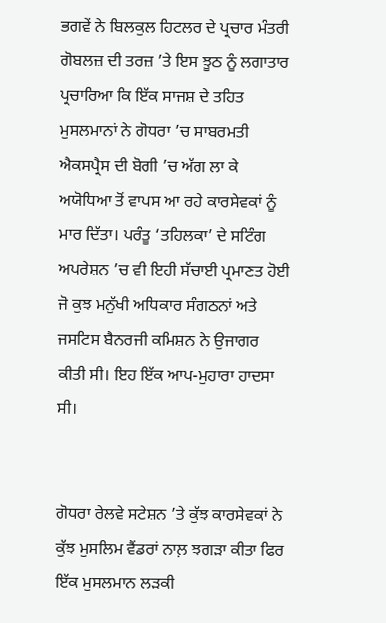ਭਗਵੇਂ ਨੇ ਬਿਲਕੁਲ ਹਿਟਲਰ ਦੇ ਪ੍ਰਚਾਰ ਮੰਤਰੀ ਗੋਬਲਜ਼ ਦੀ ਤਰਜ਼ ’ਤੇ ਇਸ ਝੂਠ ਨੂੰ ਲਗਾਤਾਰ ਪ੍ਰਚਾਰਿਆ ਕਿ ਇੱਕ ਸਾਜਸ਼ ਦੇ ਤਹਿਤ ਮੁਸਲਮਾਨਾਂ ਨੇ ਗੋਧਰਾ ’ਚ ਸਾਬਰਮਤੀ ਐਕਸਪ੍ਰੈਸ ਦੀ ਬੋਗੀ ’ਚ ਅੱਗ ਲਾ ਕੇ ਅਯੋਧਿਆ ਤੋਂ ਵਾਪਸ ਆ ਰਹੇ ਕਾਰਸੇਵਕਾਂ ਨੂੰ ਮਾਰ ਦਿੱਤਾ। ਪਰੰਤੂ ‘ਤਹਿਲਕਾ’ ਦੇ ਸਟਿੰਗ ਅਪਰੇਸ਼ਨ ’ਚ ਵੀ ਇਹੀ ਸੱਚਾਈ ਪ੍ਰਮਾਣਤ ਹੋਈ ਜੋ ਕੁਝ ਮਨੁੱਖੀ ਅਧਿਕਾਰ ਸੰਗਠਨਾਂ ਅਤੇ ਜਸਟਿਸ ਬੈਨਰਜੀ ਕਮਿਸ਼ਨ ਨੇ ਉਜਾਗਰ ਕੀਤੀ ਸੀ। ਇਹ ਇੱਕ ਆਪ-ਮੁਹਾਰਾ ਹਾਦਸਾ ਸੀ।


ਗੋਧਰਾ ਰੇਲਵੇ ਸਟੇਸ਼ਨ ’ਤੇ ਕੁੱਝ ਕਾਰਸੇਵਕਾਂ ਨੇ ਕੁੱਝ ਮੁਸਲਿਮ ਵੈਂਡਰਾਂ ਨਾਲ਼ ਝਗੜਾ ਕੀਤਾ ਫਿਰ ਇੱਕ ਮੁਸਲਮਾਨ ਲੜਕੀ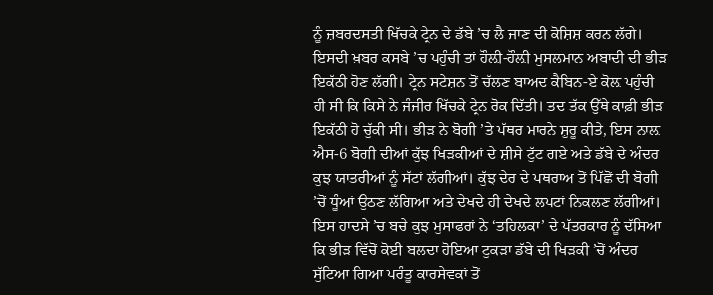ਨੂੰ ਜ਼ਬਰਦਸਤੀ ਖਿੱਚਕੇ ਟ੍ਰੇਨ ਦੇ ਡੱਬੇ ’ਚ ਲੈ ਜਾਣ ਦੀ ਕੋਸ਼ਿਸ਼ ਕਰਨ ਲੱਗੇ। ਇਸਦੀ ਖ਼ਬਰ ਕਸਬੇ ’ਚ ਪਹੁੰਚੀ ਤਾਂ ਹੌਲ਼ੀ-ਹੌਲ਼ੀ ਮੁਸਲਮਾਨ ਅਬਾਦੀ ਦੀ ਭੀੜ ਇਕੱਠੀ ਹੋਣ ਲੱਗੀ। ਟ੍ਰੇਨ ਸਟੇਸ਼ਨ ਤੋਂ ਚੱਲਣ ਬਾਅਦ ਕੈਬਿਨ-ਏ ਕੋਲ਼ ਪਹੁੰਚੀ ਹੀ ਸੀ ਕਿ ਕਿਸੇ ਨੇ ਜੰਜੀਰ ਖਿੱਚਕੇ ਟ੍ਰੇਨ ਰੋਕ ਦਿੱਤੀ। ਤਦ ਤੱਕ ਉੱਥੇ ਕਾਫ਼ੀ ਭੀੜ ਇਕੱਠੀ ਹੋ ਚੁੱਕੀ ਸੀ। ਭੀੜ ਨੇ ਬੋਗੀ ’ਤੇ ਪੱਥਰ ਮਾਰਨੇ ਸ਼ੁਰੂ ਕੀਤੇ, ਇਸ ਨਾਲ਼ ਐਸ-6 ਬੋਗੀ ਦੀਆਂ ਕੁੱਝ ਖਿੜਕੀਆਂ ਦੇ ਸ਼ੀਸੇ ਟੁੱਟ ਗਏ ਅਤੇ ਡੱਬੇ ਦੇ ਅੰਦਰ ਕੁਝ ਯਾਤਰੀਆਂ ਨੂੰ ਸੱਟਾਂ ਲੱਗੀਆਂ। ਕੁੱਝ ਦੇਰ ਦੇ ਪਥਰਾਅ ਤੋਂ ਪਿੱਛੋਂ ਦੀ ਬੋਗੀ ’ਚੋਂ ਧੂੰਆਂ ਉਠਣ ਲੱਗਿਆ ਅਤੇ ਦੇਖਦੇ ਹੀ ਦੇਖਦੇ ਲਪਟਾਂ ਨਿਕਲਣ ਲੱਗੀਆਂ। ਇਸ ਹਾਦਸੇ ’ਚ ਬਚੇ ਕੁਝ ਮੁਸਾਫਰਾਂ ਨੇ ‘ਤਹਿਲਕਾ’ ਦੇ ਪੱਤਰਕਾਰ ਨੂੰ ਦੱਸਿਆ ਕਿ ਭੀੜ ਵਿੱਚੋਂ ਕੋਈ ਬਲਦਾ ਹੋਇਆ ਟੁਕੜਾ ਡੱਬੇ ਦੀ ਖਿੜਕੀ ’ਚੋਂ ਅੰਦਰ ਸੁੱਟਿਆ ਗਿਆ ਪਰੰਤੂ ਕਾਰਸੇਵਕਾਂ ਤੋਂ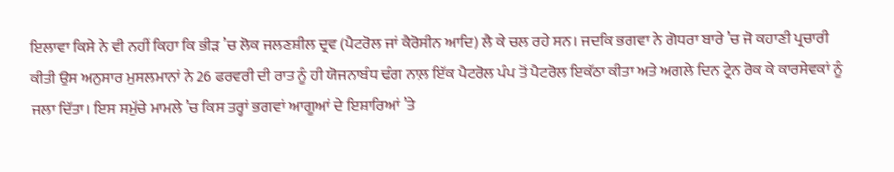ਇਲਾਵਾ ਕਿਸੇ ਨੇ ਵੀ ਨਹੀਂ ਕਿਹਾ ਕਿ ਭੀੜ ’ਚ ਲੋਕ ਜਲਣਸ਼ੀਲ ਦ੍ਰਵ (ਪੈਟਰੋਲ ਜਾਂ ਕੈਰੋਸੀਨ ਆਦਿ) ਲੈ ਕੇ ਚਲ ਰਹੇ ਸਨ। ਜਦਕਿ ਭਗਵਾ ਨੇ ਗੋਧਰਾ ਬਾਰੇ ’ਚ ਜੋ ਕਹਾਣੀ ਪ੍ਰਚਾਰੀ ਕੀਤੀ ਉਸ ਅਨੁਸਾਰ ਮੁਸਲਮਾਨਾਂ ਨੇ 26 ਫਰਵਰੀ ਦੀ ਰਾਤ ਨੂੰ ਹੀ ਯੋਜਨਾਬੰਧ ਢੰਗ ਨਾਲ਼ ਇੱਕ ਪੈਟਰੋਲ ਪੰਪ ਤੋਂ ਪੈਟਰੋਲ ਇਕੱਠਾ ਕੀਤਾ ਅਤੇ ਅਗਲੇ ਦਿਨ ਟ੍ਰੇਨ ਰੋਕ ਕੇ ਕਾਰਸੇਵਕਾਂ ਨੂੰ ਜਲਾ ਦਿੱਤਾ। ਇਸ ਸਮੁੱਚੇ ਮਾਮਲੇ ’ਚ ਕਿਸ ਤਰ੍ਹਾਂ ਭਗਵਾਂ ਆਗੂਆਂ ਦੇ ਇਸ਼ਾਰਿਆਂ ’ਤੇ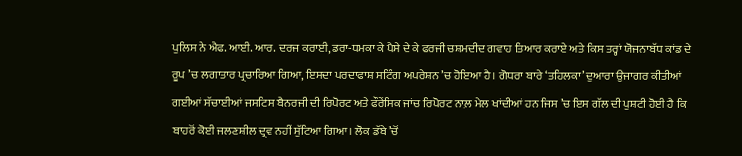ਪੁਲਿਸ ਨੇ ਐਫ. ਆਈ. ਆਰ. ਦਰਜ ਕਰਾਈ, ਡਰਾ-ਧਮਕਾ ਕੇ ਪੈਸੇ ਦੇ ਕੇ ਫਰਜੀ ਚਸ਼ਮਦੀਦ ਗਵਾਹ ਤਿਆਰ ਕਰਾਏ ਅਤੇ ਕਿਸ ਤਰ੍ਹਾਂ ਯੋਜਨਾਬੱਧ ਕਾਂਡ ਦੇ ਰੂਪ ’ਚ ਲਗਾਤਾਰ ਪ੍ਰਚਾਰਿਆ ਗਿਆ, ਇਸਦਾ ਪਰਦਾਫਾਸ਼ ਸਟਿੰਗ ਅਪਰੇਸ਼ਨ ’ਚ ਹੋਇਆ ਹੈ। ਗੋਧਰਾ ਬਾਰੇ ‘ਤਹਿਲਕਾ’ ਦੁਆਰਾ ਉਜਾਗਰ ਕੀਤੀਆਂ ਗਈਆਂ ਸੱਚਾਈਆਂ ਜਸਟਿਸ ਬੈਨਰਜੀ ਦੀ ਰਿਪੋਰਟ ਅਤੇ ਫੌਰੇਂਸਿਕ ਜਾਂਚ ਰਿਪੋਰਟ ਨਾਲ਼ ਮੇਲ ਖਾਂਦੀਆਂ ਹਨ ਜਿਸ ’ਚ ਇਸ ਗੱਲ ਦੀ ਪੁਸ਼ਟੀ ਹੋਈ ਹੈ ਕਿ ਬਾਹਰੋਂ ਕੋਈ ਜਲਣਸ਼ੀਲ ਦ੍ਰਵ ਨਹੀਂ ਸੁੱਟਿਆ ਗਿਆ। ਲੋਕ ਡੱਬੇ ’ਚੋਂ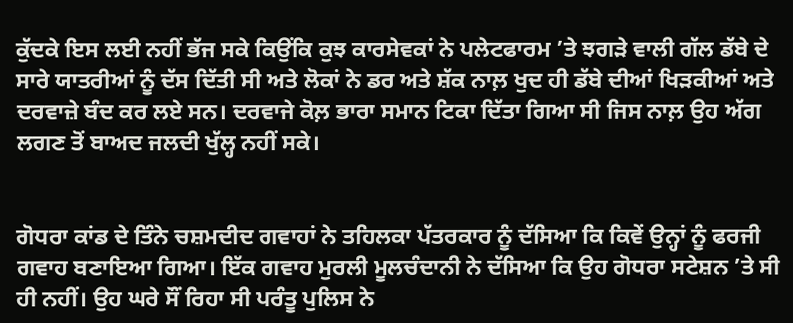ਕੁੱਦਕੇ ਇਸ ਲਈ ਨਹੀਂ ਭੱਜ ਸਕੇ ਕਿਉਂਕਿ ਕੁਝ ਕਾਰਸੇਵਕਾਂ ਨੇ ਪਲੇਟਫਾਰਮ ’ਤੇ ਝਗੜੇ ਵਾਲੀ ਗੱਲ ਡੱਬੇ ਦੇ ਸਾਰੇ ਯਾਤਰੀਆਂ ਨੂੰ ਦੱਸ ਦਿੱਤੀ ਸੀ ਅਤੇ ਲੋਕਾਂ ਨੇ ਡਰ ਅਤੇ ਸ਼ੱਕ ਨਾਲ਼ ਖੁਦ ਹੀ ਡੱਬੇ ਦੀਆਂ ਖਿੜਕੀਆਂ ਅਤੇ ਦਰਵਾਜ਼ੇ ਬੰਦ ਕਰ ਲਏ ਸਨ। ਦਰਵਾਜੇ ਕੋਲ਼ ਭਾਰਾ ਸਮਾਨ ਟਿਕਾ ਦਿੱਤਾ ਗਿਆ ਸੀ ਜਿਸ ਨਾਲ਼ ਉਹ ਅੱਗ ਲਗਣ ਤੋਂ ਬਾਅਦ ਜਲਦੀ ਖੁੱਲ੍ਹ ਨਹੀਂ ਸਕੇ।


ਗੋਧਰਾ ਕਾਂਡ ਦੇ ਤਿੰਨੇ ਚਸ਼ਮਦੀਦ ਗਵਾਹਾਂ ਨੇ ਤਹਿਲਕਾ ਪੱਤਰਕਾਰ ਨੂੰ ਦੱਸਿਆ ਕਿ ਕਿਵੇਂ ਉਨ੍ਹਾਂ ਨੂੰ ਫਰਜੀ ਗਵਾਹ ਬਣਾਇਆ ਗਿਆ। ਇੱਕ ਗਵਾਹ ਮੁਰਲੀ ਮੂਲਚੰਦਾਨੀ ਨੇ ਦੱਸਿਆ ਕਿ ਉਹ ਗੋਧਰਾ ਸਟੇਸ਼ਨ ’ਤੇ ਸੀ ਹੀ ਨਹੀਂ। ਉਹ ਘਰੇ ਸੌਂ ਰਿਹਾ ਸੀ ਪਰੰਤੂ ਪੁਲਿਸ ਨੇ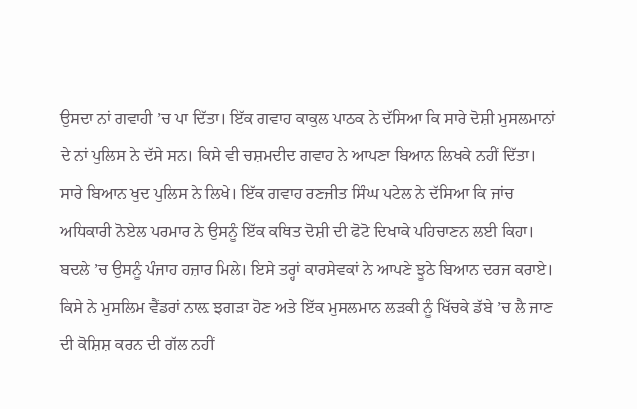ਉਸਦਾ ਨਾਂ ਗਵਾਹੀ ’ਚ ਪਾ ਦਿੱਤਾ। ਇੱਕ ਗਵਾਹ ਕਾਕੁਲ ਪਾਠਕ ਨੇ ਦੱਸਿਆ ਕਿ ਸਾਰੇ ਦੋਸ਼ੀ ਮੁਸਲਮਾਨਾਂ ਦੇ ਨਾਂ ਪੁਲਿਸ ਨੇ ਦੱਸੇ ਸਨ। ਕਿਸੇ ਵੀ ਚਸ਼ਮਦੀਦ ਗਵਾਹ ਨੇ ਆਪਣਾ ਬਿਆਨ ਲਿਖਕੇ ਨਹੀਂ ਦਿੱਤਾ। ਸਾਰੇ ਬਿਆਨ ਖੁਦ ਪੁਲਿਸ ਨੇ ਲਿਖੇ। ਇੱਕ ਗਵਾਹ ਰਣਜੀਤ ਸਿੰਘ ਪਟੇਲ ਨੇ ਦੱਸਿਆ ਕਿ ਜਾਂਚ ਅਧਿਕਾਰੀ ਨੋਏਲ ਪਰਮਾਰ ਨੇ ਉਸਨੂੰ ਇੱਕ ਕਥਿਤ ਦੋਸ਼ੀ ਦੀ ਫੋਟੋ ਦਿਖਾਕੇ ਪਹਿਚਾਣਨ ਲਈ ਕਿਹਾ। ਬਦਲੇ ’ਚ ਉਸਨੂੰ ਪੰਜਾਹ ਹਜ਼ਾਰ ਮਿਲੇ। ਇਸੇ ਤਰ੍ਹਾਂ ਕਾਰਸੇਵਕਾਂ ਨੇ ਆਪਣੇ ਝੂਠੇ ਬਿਆਨ ਦਰਜ ਕਰਾਏ। ਕਿਸੇ ਨੇ ਮੁਸਲਿਮ ਵੈਂਡਰਾਂ ਨਾਲ਼ ਝਗੜਾ ਹੋਣ ਅਤੇ ਇੱਕ ਮੁਸਲਮਾਨ ਲੜਕੀ ਨੂੰ ਖਿੱਚਕੇ ਡੱਬੇ ’ਚ ਲੈ ਜਾਣ ਦੀ ਕੋਸ਼ਿਸ਼ ਕਰਨ ਦੀ ਗੱਲ ਨਹੀਂ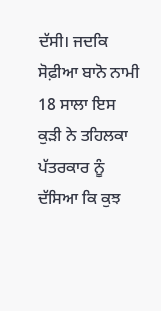ਦੱਸੀ। ਜਦਕਿ ਸੋਫ਼ੀਆ ਬਾਨੋ ਨਾਮੀ 18 ਸਾਲਾ ਇਸ ਕੁੜੀ ਨੇ ਤਹਿਲਕਾ ਪੱਤਰਕਾਰ ਨੂੰ ਦੱਸਿਆ ਕਿ ਕੁਝ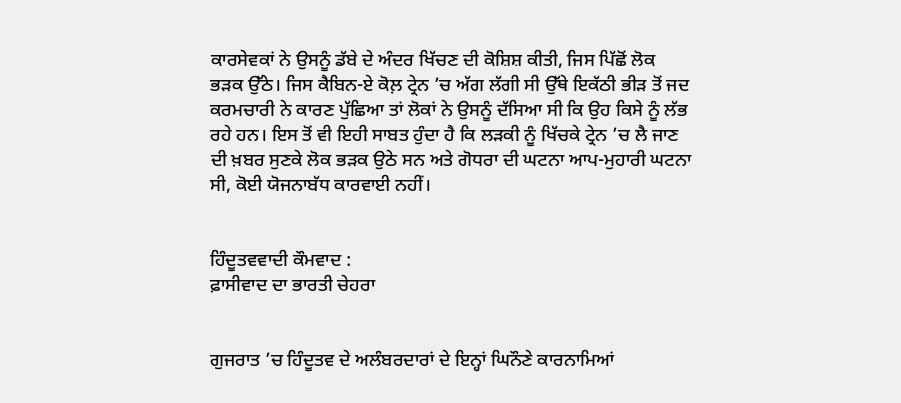ਕਾਰਸੇਵਕਾਂ ਨੇ ਉਸਨੂੰ ਡੱਬੇ ਦੇ ਅੰਦਰ ਖਿੱਚਣ ਦੀ ਕੋਸ਼ਿਸ਼ ਕੀਤੀ, ਜਿਸ ਪਿੱਛੋਂ ਲੋਕ ਭੜਕ ਉੱਠੇ। ਜਿਸ ਕੈਬਿਨ-ਏ ਕੋਲ਼ ਟ੍ਰੇਨ ’ਚ ਅੱਗ ਲੱਗੀ ਸੀ ਉੱਥੇ ਇਕੱਠੀ ਭੀੜ ਤੋਂ ਜਦ ਕਰਮਚਾਰੀ ਨੇ ਕਾਰਣ ਪੁੱਛਿਆ ਤਾਂ ਲੋਕਾਂ ਨੇ ਉਸਨੂੰ ਦੱਸਿਆ ਸੀ ਕਿ ਉਹ ਕਿਸੇ ਨੂੰ ਲੱਭ ਰਹੇ ਹਨ। ਇਸ ਤੋਂ ਵੀ ਇਹੀ ਸਾਬਤ ਹੁੰਦਾ ਹੈ ਕਿ ਲੜਕੀ ਨੂੰ ਖਿੱਚਕੇ ਟ੍ਰੇਨ ’ਚ ਲੈ ਜਾਣ ਦੀ ਖ਼ਬਰ ਸੁਣਕੇ ਲੋਕ ਭੜਕ ਉਠੇ ਸਨ ਅਤੇ ਗੋਧਰਾ ਦੀ ਘਟਨਾ ਆਪ-ਮੁਹਾਰੀ ਘਟਨਾ ਸੀ, ਕੋਈ ਯੋਜਨਾਬੱਧ ਕਾਰਵਾਈ ਨਹੀਂ।


ਹਿੰਦੂਤਵਵਾਦੀ ਕੌਮਵਾਦ :
ਫ਼ਾਸੀਵਾਦ ਦਾ ਭਾਰਤੀ ਚੇਹਰਾ


ਗੁਜਰਾਤ ’ਚ ਹਿੰਦੂਤਵ ਦੇ ਅਲੰਬਰਦਾਰਾਂ ਦੇ ਇਨ੍ਹਾਂ ਘਿਨੌਣੇ ਕਾਰਨਾਮਿਆਂ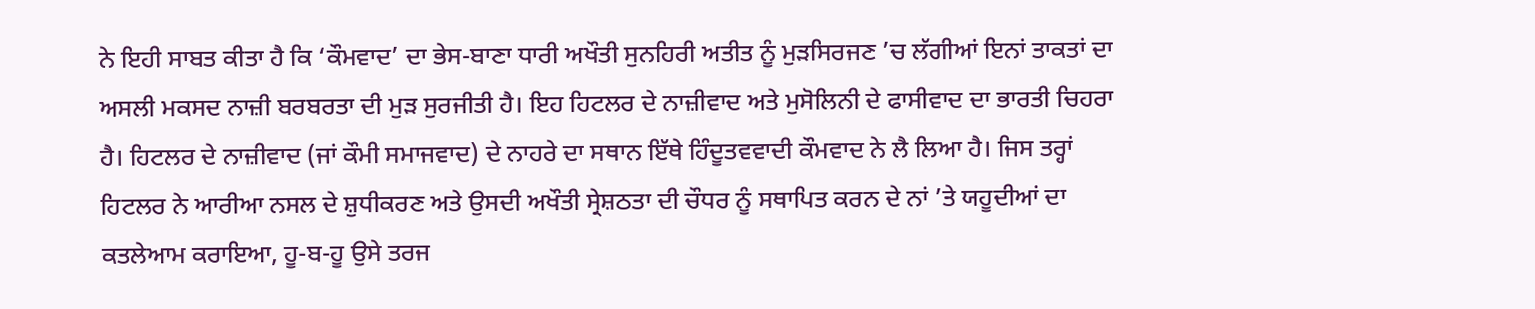ਨੇ ਇਹੀ ਸਾਬਤ ਕੀਤਾ ਹੈ ਕਿ ‘ਕੌਮਵਾਦ’ ਦਾ ਭੇਸ-ਬਾਣਾ ਧਾਰੀ ਅਖੌਤੀ ਸੁਨਹਿਰੀ ਅਤੀਤ ਨੂੰ ਮੁੜਸਿਰਜਣ ’ਚ ਲੱਗੀਆਂ ਇਨਾਂ ਤਾਕਤਾਂ ਦਾ ਅਸਲੀ ਮਕਸਦ ਨਾਜ਼ੀ ਬਰਬਰਤਾ ਦੀ ਮੁੜ ਸੁਰਜੀਤੀ ਹੈ। ਇਹ ਹਿਟਲਰ ਦੇ ਨਾਜ਼ੀਵਾਦ ਅਤੇ ਮੁਸੋਲਿਨੀ ਦੇ ਫਾਸੀਵਾਦ ਦਾ ਭਾਰਤੀ ਚਿਹਰਾ ਹੈ। ਹਿਟਲਰ ਦੇ ਨਾਜ਼ੀਵਾਦ (ਜਾਂ ਕੌਮੀ ਸਮਾਜਵਾਦ) ਦੇ ਨਾਹਰੇ ਦਾ ਸਥਾਨ ਇੱਥੇ ਹਿੰਦੂਤਵਵਾਦੀ ਕੌਮਵਾਦ ਨੇ ਲੈ ਲਿਆ ਹੈ। ਜਿਸ ਤਰ੍ਹਾਂ ਹਿਟਲਰ ਨੇ ਆਰੀਆ ਨਸਲ ਦੇ ਸ਼ੁਧੀਕਰਣ ਅਤੇ ਉਸਦੀ ਅਖੌਤੀ ਸ੍ਰੇਸ਼ਠਤਾ ਦੀ ਚੌਧਰ ਨੂੰ ਸਥਾਪਿਤ ਕਰਨ ਦੇ ਨਾਂ ’ਤੇ ਯਹੂਦੀਆਂ ਦਾ ਕਤਲੇਆਮ ਕਰਾਇਆ, ਹੂ-ਬ-ਹੂ ਉਸੇ ਤਰਜ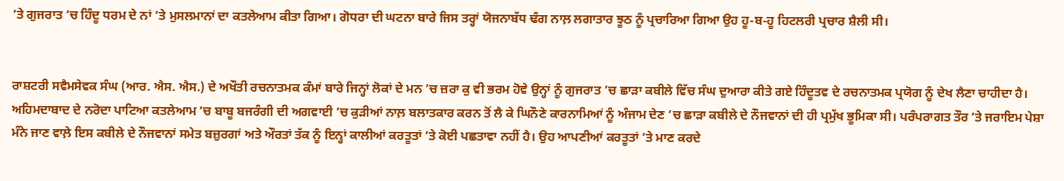’ਤੇ ਗੁਜਰਾਤ ’ਚ ਹਿੰਦੂ ਧਰਮ ਦੇ ਨਾਂ ’ਤੇ ਮੁਸਲਮਾਨਾਂ ਦਾ ਕਤਲੇਆਮ ਕੀਤਾ ਗਿਆ। ਗੋਧਰਾ ਦੀ ਘਟਨਾ ਬਾਰੇ ਜਿਸ ਤਰ੍ਹਾਂ ਯੋਜਨਾਬੱਧ ਢੰਗ ਨਾਲ਼ ਲਗਾਤਾਰ ਝੂਠ ਨੂੰ ਪ੍ਰਚਾਰਿਆ ਗਿਆ ਉਹ ਹੂ-ਬ-ਹੂ ਹਿਟਲਰੀ ਪ੍ਰਚਾਰ ਸ਼ੈਲੀ ਸੀ।


ਰਾਸ਼ਟਰੀ ਸਵੈਮਸੇਵਕ ਸੰਘ (ਆਰ. ਐਸ. ਐਸ.) ਦੇ ਅਖੌਤੀ ਰਚਨਾਤਮਕ ਕੰਮਾਂ ਬਾਰੇ ਜਿਨ੍ਹਾਂ ਲੋਕਾਂ ਦੇ ਮਨ ’ਚ ਜ਼ਰਾ ਕੁ ਵੀ ਭਰਮ ਹੋਵੇ ਉਨ੍ਹਾਂ ਨੂੰ ਗੁਜਰਾਤ ’ਚ ਛਾੜਾ ਕਬੀਲੇ ਵਿੱਚ ਸੰਘ ਦੁਆਰਾ ਕੀਤੇ ਗਏ ਹਿੰਦੂਤਵ ਦੇ ਰਚਨਾਤਮਕ ਪ੍ਰਯੋਗ ਨੂੰ ਦੇਖ ਲੈਣਾ ਚਾਹੀਦਾ ਹੈ। ਅਹਿਮਦਾਬਾਦ ਦੇ ਨਰੋਦਾ ਪਾਟਿਆ ਕਤਲੇਆਮ ’ਚ ਬਾਬੂ ਬਜਰੰਗੀ ਦੀ ਅਗਵਾਈ ’ਚ ਕੁੜੀਆਂ ਨਾਲ਼ ਬਲਾਤਕਾਰ ਕਰਨ ਤੋਂ ਲੈ ਕੇ ਘਿਨੌਣੇ ਕਾਰਨਾਮਿਆਂ ਨੂੰ ਅੰਜਾਮ ਦੇਣ ’ਚ ਛਾੜਾ ਕਬੀਲੇ ਦੇ ਨੌਜਵਾਨਾਂ ਦੀ ਹੀ ਪ੍ਰਮੁੱਖ ਭੂਮਿਕਾ ਸੀ। ਪਰੰਪਰਾਗਤ ਤੌਰ ’ਤੇ ਜਰਾਇਮ ਪੇਸ਼ਾ ਮੰਨੇ ਜਾਣ ਵਾਲ਼ੇ ਇਸ ਕਬੀਲੇ ਦੇ ਨੌਜਵਾਨਾਂ ਸਮੇਤ ਬਜ਼ੁਰਗਾਂ ਅਤੇ ਔਰਤਾਂ ਤੱਕ ਨੂੰ ਇਨ੍ਹਾਂ ਕਾਲੀਆਂ ਕਰਤੂਤਾਂ ’ਤੇ ਕੋਈ ਪਛਤਾਵਾ ਨਹੀਂ ਹੈ। ਉਹ ਆਪਣੀਆਂ ਕਰਤੂਤਾਂ ’ਤੇ ਮਾਣ ਕਰਦੇ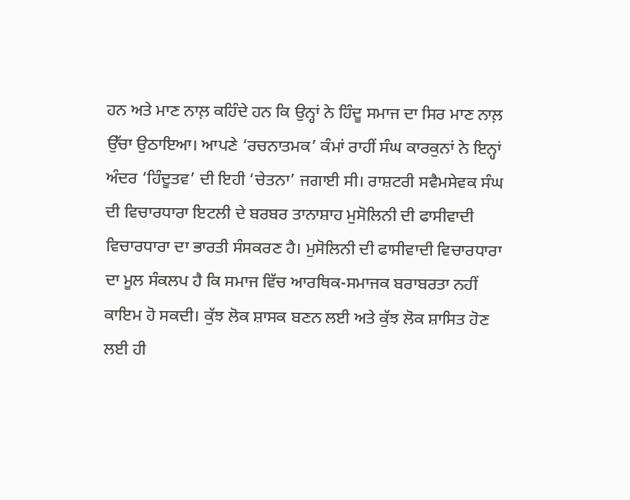ਹਨ ਅਤੇ ਮਾਣ ਨਾਲ਼ ਕਹਿੰਦੇ ਹਨ ਕਿ ਉਨ੍ਹਾਂ ਨੇ ਹਿੰਦੂ ਸਮਾਜ ਦਾ ਸਿਰ ਮਾਣ ਨਾਲ਼ ਉੱਚਾ ਉਠਾਇਆ। ਆਪਣੇ ‘ਰਚਨਾਤਮਕ’ ਕੰਮਾਂ ਰਾਹੀਂ ਸੰਘ ਕਾਰਕੁਨਾਂ ਨੇ ਇਨ੍ਹਾਂ ਅੰਦਰ ‘ਹਿੰਦੂਤਵ’ ਦੀ ਇਹੀ ‘ਚੇਤਨਾ’ ਜਗਾਈ ਸੀ। ਰਾਸ਼ਟਰੀ ਸਵੈਮਸੇਵਕ ਸੰਘ ਦੀ ਵਿਚਾਰਧਾਰਾ ਇਟਲੀ ਦੇ ਬਰਬਰ ਤਾਨਾਸ਼ਾਹ ਮੁਸੋਲਿਨੀ ਦੀ ਫਾਸੀਵਾਦੀ ਵਿਚਾਰਧਾਰਾ ਦਾ ਭਾਰਤੀ ਸੰਸਕਰਣ ਹੈ। ਮੁਸੋਲਿਨੀ ਦੀ ਫਾਸੀਵਾਦੀ ਵਿਚਾਰਧਾਰਾ ਦਾ ਮੂਲ ਸੰਕਲਪ ਹੈ ਕਿ ਸਮਾਜ ਵਿੱਚ ਆਰਥਿਕ-ਸਮਾਜਕ ਬਰਾਬਰਤਾ ਨਹੀਂ ਕਾਇਮ ਹੋ ਸਕਦੀ। ਕੁੱਝ ਲੋਕ ਸ਼ਾਸਕ ਬਣਨ ਲਈ ਅਤੇ ਕੁੱਝ ਲੋਕ ਸ਼ਾਸਿਤ ਹੋਣ ਲਈ ਹੀ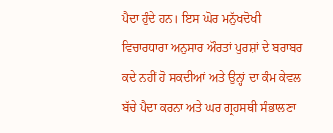ਪੈਦਾ ਹੁੰਦੇ ਹਨ। ਇਸ ਘੋਰ ਮਨੁੱਖਦੋਖੀ ਵਿਚਾਰਧਾਰਾ ਅਨੁਸਾਰ ਔਰਤਾਂ ਪੁਰਸ਼ਾਂ ਦੇ ਬਰਾਬਰ ਕਦੇ ਨਹੀਂ ਹੋ ਸਕਦੀਆਂ ਅਤੇ ਉਨ੍ਹਾਂ ਦਾ ਕੰਮ ਕੇਵਲ ਬੱਚੇ ਪੈਦਾ ਕਰਨਾ ਅਤੇ ਘਰ ਗ੍ਰਹਸਥੀ ਸੰਭਾਲਣਾ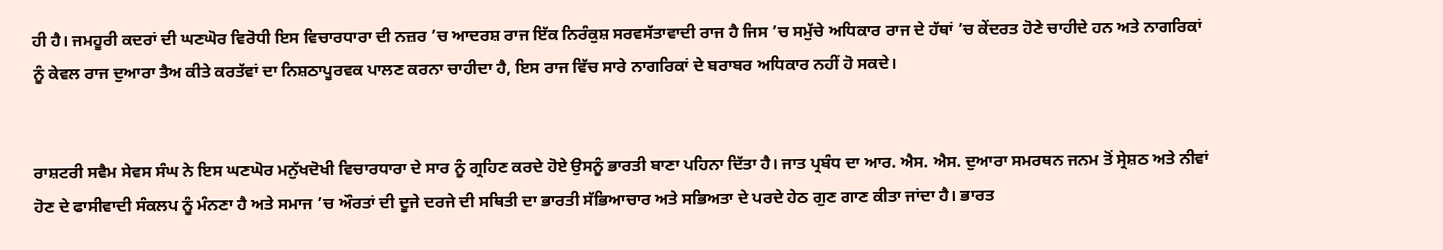ਹੀ ਹੈ। ਜਮਹੂਰੀ ਕਦਰਾਂ ਦੀ ਘਣਘੋਰ ਵਿਰੋਧੀ ਇਸ ਵਿਚਾਰਧਾਰਾ ਦੀ ਨਜ਼ਰ ’ਚ ਆਦਰਸ਼ ਰਾਜ ਇੱਕ ਨਿਰੰਕੁਸ਼ ਸਰਵਸੱਤਾਵਾਦੀ ਰਾਜ ਹੈ ਜਿਸ ’ਚ ਸਮੁੱਚੇ ਅਧਿਕਾਰ ਰਾਜ ਦੇ ਹੱਥਾਂ ’ਚ ਕੇਂਦਰਤ ਹੋਣੇ ਚਾਹੀਦੇ ਹਨ ਅਤੇ ਨਾਗਰਿਕਾਂ ਨੂੰ ਕੇਵਲ ਰਾਜ ਦੁਆਰਾ ਤੈਅ ਕੀਤੇ ਕਰਤੱਵਾਂ ਦਾ ਨਿਸ਼ਠਾਪੂਰਵਕ ਪਾਲਣ ਕਰਨਾ ਚਾਹੀਦਾ ਹੈ, ਇਸ ਰਾਜ ਵਿੱਚ ਸਾਰੇ ਨਾਗਰਿਕਾਂ ਦੇ ਬਰਾਬਰ ਅਧਿਕਾਰ ਨਹੀਂ ਹੋ ਸਕਦੇ।


ਰਾਸ਼ਟਰੀ ਸਵੈਮ ਸੇਵਸ ਸੰਘ ਨੇ ਇਸ ਘਣਘੋਰ ਮਨੁੱਖਦੋਖੀ ਵਿਚਾਰਧਾਰਾ ਦੇ ਸਾਰ ਨੂੰ ਗ੍ਰਹਿਣ ਕਰਦੇ ਹੋਏ ਉਸਨੂੰ ਭਾਰਤੀ ਬਾਣਾ ਪਹਿਨਾ ਦਿੱਤਾ ਹੈ। ਜਾਤ ਪ੍ਰਬੰਧ ਦਾ ਆਰ. ਐਸ. ਐਸ. ਦੁਆਰਾ ਸਮਰਥਨ ਜਨਮ ਤੋਂ ਸ੍ਰੇਸ਼ਠ ਅਤੇ ਨੀਵਾਂ ਹੋਣ ਦੇ ਫਾਸੀਵਾਦੀ ਸੰਕਲਪ ਨੂੰ ਮੰਨਣਾ ਹੈ ਅਤੇ ਸਮਾਜ ’ਚ ਔਰਤਾਂ ਦੀ ਦੂਜੇ ਦਰਜੇ ਦੀ ਸਥਿਤੀ ਦਾ ਭਾਰਤੀ ਸੱਭਿਆਚਾਰ ਅਤੇ ਸਭਿਅਤਾ ਦੇ ਪਰਦੇ ਹੇਠ ਗੁਣ ਗਾਣ ਕੀਤਾ ਜਾਂਦਾ ਹੈ। ਭਾਰਤ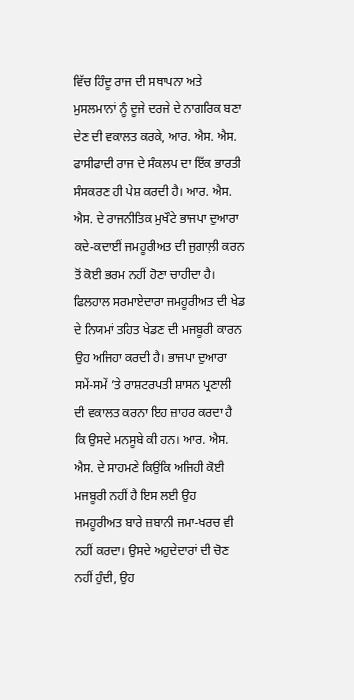ਵਿੱਚ ਹਿੰਦੂ ਰਾਜ ਦੀ ਸਥਾਪਨਾ ਅਤੇ ਮੁਸਲਮਾਨਾਂ ਨੂੰ ਦੂਜੇ ਦਰਜੇ ਦੇ ਨਾਗਰਿਕ ਬਣਾ ਦੇਣ ਦੀ ਵਕਾਲਤ ਕਰਕੇ, ਆਰ. ਐਸ. ਐਸ. ਫਾਸੀਫਾਦੀ ਰਾਜ ਦੇ ਸੰਕਲਪ ਦਾ ਇੱਕ ਭਾਰਤੀ ਸੰਸਕਰਣ ਹੀ ਪੇਸ਼ ਕਰਦੀ ਹੈ। ਆਰ. ਐਸ. ਐਸ. ਦੇ ਰਾਜਨੀਤਿਕ ਮੁਖੌਟੇ ਭਾਜਪਾ ਦੁਆਰਾ ਕਦੇ-ਕਦਾਈਂ ਜਮਹੂਰੀਅਤ ਦੀ ਜੁਗਾਲ਼ੀ ਕਰਨ ਤੋਂ ਕੋਈ ਭਰਮ ਨਹੀਂ ਹੋਣਾ ਚਾਹੀਦਾ ਹੈ। ਫਿਲਹਾਲ ਸਰਮਾਏਦਾਰਾ ਜਮਹੂਰੀਅਤ ਦੀ ਖੇਡ ਦੇ ਨਿਯਮਾਂ ਤਹਿਤ ਖੇਡਣ ਦੀ ਮਜਬੂਰੀ ਕਾਰਨ ਉਹ ਅਜਿਹਾ ਕਰਦੀ ਹੈ। ਭਾਜਪਾ ਦੁਆਰਾ ਸਮੇਂ-ਸਮੇਂ ’ਤੇ ਰਾਸ਼ਟਰਪਤੀ ਸ਼ਾਸਨ ਪ੍ਰਣਾਲੀ ਦੀ ਵਕਾਲਤ ਕਰਨਾ ਇਹ ਜ਼ਾਹਰ ਕਰਦਾ ਹੈ ਕਿ ਉਸਦੇ ਮਨਸੂਬੇ ਕੀ ਹਨ। ਆਰ. ਐਸ. ਐਸ. ਦੇ ਸਾਹਮਣੇ ਕਿਉਂਕਿ ਅਜਿਹੀ ਕੋਈ ਮਜਬੂਰੀ ਨਹੀਂ ਹੈ ਇਸ ਲਈ ਉਹ ਜਮਹੂਰੀਅਤ ਬਾਰੇ ਜ਼ਬਾਨੀ ਜਮਾ-ਖਰਚ ਵੀ ਨਹੀਂ ਕਰਦਾ। ਉਸਦੇ ਅਹੁਦੇਦਾਰਾਂ ਦੀ ਚੋਣ ਨਹੀਂ ਹੁੰਦੀ, ਉਹ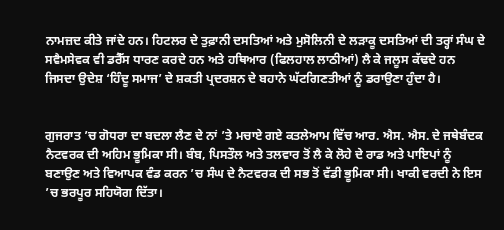ਨਾਮਜ਼ਦ ਕੀਤੇ ਜਾਂਦੇ ਹਨ। ਹਿਟਲਰ ਦੇ ਤੁਫ਼ਾਨੀ ਦਸਤਿਆਂ ਅਤੇ ਮੁਸੋਲਿਨੀ ਦੇ ਲੜਾਕੂ ਦਸਤਿਆਂ ਦੀ ਤਰ੍ਹਾਂ ਸੰਘ ਦੇ ਸਵੈਮਸੇਵਕ ਵੀ ਡਰੈੱਸ ਧਾਰਣ ਕਰਦੇ ਹਨ ਅਤੇ ਹਥਿਆਰ (ਫਿਲਹਾਲ ਲਾਠੀਆਂ) ਲੈ ਕੇ ਜਲੂਸ ਕੱਢਦੇ ਹਨ ਜਿਸਦਾ ਉਦੇਸ਼ ‘ਹਿੰਦੂ ਸਮਾਜ’ ਦੇ ਸ਼ਕਤੀ ਪ੍ਰਦਰਸ਼ਨ ਦੇ ਬਹਾਨੇ ਘੱਟਗਿਣਤੀਆਂ ਨੂੰ ਡਰਾਉਣਾ ਹੁੰਦਾ ਹੈ।


ਗੁਜਰਾਤ ’ਚ ਗੋਧਰਾ ਦਾ ਬਦਲਾ ਲੈਣ ਦੇ ਨਾਂ ’ਤੇ ਮਚਾਏ ਗਏ ਕਤਲੇਆਮ ਵਿੱਚ ਆਰ. ਐਸ. ਐਸ. ਦੇ ਜਥੇਬੰਦਕ ਨੈਟਵਰਕ ਦੀ ਅਹਿਮ ਭੂਮਿਕਾ ਸੀ। ਬੰਬ, ਪਿਸਤੌਲ ਅਤੇ ਤਲਵਾਰ ਤੋਂ ਲੈ ਕੇ ਲੋਹੇ ਦੇ ਰਾਡ ਅਤੇ ਪਾਇਪਾਂ ਨੂੰ ਬਣਾਉਣ ਅਤੇ ਵਿਆਪਕ ਵੰਡ ਕਰਨ ’ਚ ਸੰਘ ਦੇ ਨੈਟਵਰਕ ਦੀ ਸਭ ਤੋਂ ਵੱਡੀ ਭੂਮਿਕਾ ਸੀ। ਖਾਕੀ ਵਰਦੀ ਨੇ ਇਸ ’ਚ ਭਰਪੂਰ ਸਹਿਯੋਗ ਦਿੱਤਾ।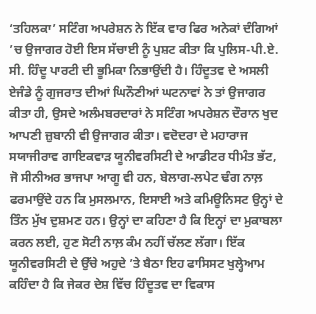‘ਤਹਿਲਕਾ’ ਸਟਿੰਗ ਅਪਰੇਸ਼ਨ ਨੇ ਇੱਕ ਵਾਰ ਫਿਰ ਅਨੇਕਾਂ ਦੰਗਿਆਂ ’ਚ ਉਜਾਗਰ ਹੋਈ ਇਸ ਸੱਚਾਈ ਨੂੰ ਪੁਸ਼ਟ ਕੀਤਾ ਕਿ ਪੁਲਿਸ-ਪੀ.ਏ. ਸੀ. ਹਿੰਦੂ ਪਾਰਟੀ ਦੀ ਭੂਮਿਕਾ ਨਿਭਾਉਂਦੀ ਹੈ। ਹਿੰਦੂਤਵ ਦੇ ਅਸਲੀ ਏਜੰਡੇ ਨੂੰ ਗੁਜਰਾਤ ਦੀਆਂ ਘਿਨੌਣੀਆਂ ਘਟਨਾਵਾਂ ਨੇ ਤਾਂ ਉਜਾਗਰ ਕੀਤਾ ਹੀ, ਉਸਦੇ ਅਲੰਮਬਰਦਾਰਾਂ ਨੇ ਸਟਿੰਗ ਅਪਰੇਸ਼ਨ ਦੌਰਾਨ ਖੁਦ ਆਪਣੀ ਜ਼ੁਬਾਨੀ ਵੀ ਉਜਾਗਰ ਕੀਤਾ। ਵਦੋਦਰਾ ਦੇ ਮਹਾਰਾਜ ਸਯਾਜੀਰਾਵ ਗਾਇਕਵਾੜ ਯੂਨੀਵਰਸਿਟੀ ਦੇ ਆਡੀਟਰ ਧੀਮੰਤ ਭੱਟ, ਜੋ ਸੀਨੀਅਰ ਭਾਜਪਾ ਆਗੂ ਵੀ ਹਨ, ਬੇਲਾਗ-ਲਪੇਟ ਢੰਗ ਨਾਲ਼ ਫਰਮਾਉਂਦੇ ਹਨ ਕਿ ਮੁਸਲਮਾਨ, ਇਸਾਈ ਅਤੇ ਕਮਿਊਨਿਸਟ ਉਨ੍ਹਾਂ ਦੇ ਤਿੰਨ ਮੁੱਖ ਦੁਸ਼ਮਣ ਹਨ। ਉਨ੍ਹਾਂ ਦਾ ਕਹਿਣਾ ਹੈ ਕਿ ਇਨ੍ਹਾਂ ਦਾ ਮੁਕਾਬਲਾ ਕਰਨ ਲਈ, ਹੁਣ ਸੋਟੀ ਨਾਲ਼ ਕੰਮ ਨਹੀਂ ਚੱਲਣ ਲੱਗਾ। ਇੱਕ ਯੂਨੀਵਰਸਿਟੀ ਦੇ ਉੱਚੇ ਅਹੁਦੇ ’ਤੇ ਬੈਠਾ ਇਹ ਫਾਸਿਸਟ ਖੁਲ੍ਹੇਆਮ ਕਹਿੰਦਾ ਹੈ ਕਿ ਜੇਕਰ ਦੇਸ਼ ਵਿੱਚ ਹਿੰਦੂਤਵ ਦਾ ਵਿਕਾਸ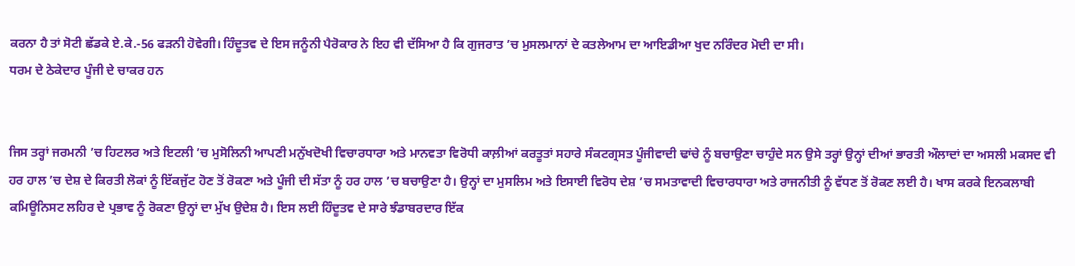ਕਰਨਾ ਹੈ ਤਾਂ ਸੋਟੀ ਛੱਡਕੇ ਏ.ਕੇ.-56 ਫੜਨੀ ਹੋਵੇਗੀ। ਹਿੰਦੂਤਵ ਦੇ ਇਸ ਜਨੂੰਨੀ ਪੈਰੋਕਾਰ ਨੇ ਇਹ ਵੀ ਦੱਸਿਆ ਹੈ ਕਿ ਗੁਜਰਾਤ ’ਚ ਮੁਸਲਮਾਨਾਂ ਦੇ ਕਤਲੇਆਮ ਦਾ ਆਇਡੀਆ ਖੁਦ ਨਰਿੰਦਰ ਮੋਦੀ ਦਾ ਸੀ।
ਧਰਮ ਦੇ ਠੇਕੇਦਾਰ ਪੂੰਜੀ ਦੇ ਚਾਕਰ ਹਨ


ਜਿਸ ਤਰ੍ਹਾਂ ਜਰਮਨੀ ’ਚ ਹਿਟਲਰ ਅਤੇ ਇਟਲੀ ’ਚ ਮੁਸੋਲਿਨੀ ਆਪਣੀ ਮਨੁੱਖਦੋਖੀ ਵਿਚਾਰਧਾਰਾ ਅਤੇ ਮਾਨਵਤਾ ਵਿਰੋਧੀ ਕਾਲ਼ੀਆਂ ਕਰਤੂਤਾਂ ਸਹਾਰੇ ਸੰਕਟਗ੍ਰਸਤ ਪੂੰਜੀਵਾਦੀ ਢਾਂਚੇ ਨੂੰ ਬਚਾਉਣਾ ਚਾਹੁੰਦੇ ਸਨ ਉਸੇ ਤਰ੍ਹਾਂ ਉਨ੍ਹਾਂ ਦੀਆਂ ਭਾਰਤੀ ਔਲਾਦਾਂ ਦਾ ਅਸਲੀ ਮਕਸਦ ਵੀ ਹਰ ਹਾਲ ’ਚ ਦੇਸ਼ ਦੇ ਕਿਰਤੀ ਲੋਕਾਂ ਨੂੰ ਇੱਕਜੁੱਟ ਹੋਣ ਤੋਂ ਰੋਕਣਾ ਅਤੇ ਪੂੰਜੀ ਦੀ ਸੱਤਾ ਨੂੰ ਹਰ ਹਾਲ ’ਚ ਬਚਾਉਣਾ ਹੈ। ਉਨ੍ਹਾਂ ਦਾ ਮੁਸਲਿਮ ਅਤੇ ਇਸਾਈ ਵਿਰੋਧ ਦੇਸ਼ ’ਚ ਸਮਤਾਵਾਦੀ ਵਿਚਾਰਧਾਰਾ ਅਤੇ ਰਾਜਨੀਤੀ ਨੂੰ ਵੱਧਣ ਤੋਂ ਰੋਕਣ ਲਈ ਹੈ। ਖਾਸ ਕਰਕੇ ਇਨਕਲਾਬੀ ਕਮਿਊਨਿਸਟ ਲਹਿਰ ਦੇ ਪ੍ਰਭਾਵ ਨੂੰ ਰੋਕਣਾ ਉਨ੍ਹਾਂ ਦਾ ਮੁੱਖ ਉਦੇਸ਼ ਹੈ। ਇਸ ਲਈ ਹਿੰਦੂਤਵ ਦੇ ਸਾਰੇ ਝੰਡਾਬਰਦਾਰ ਇੱਕ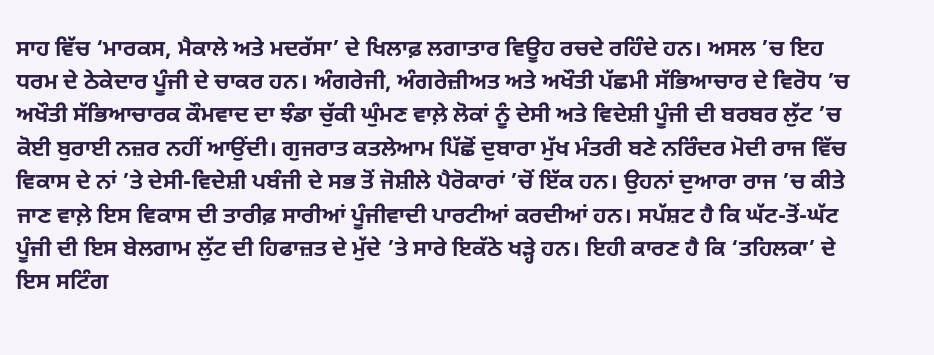ਸਾਹ ਵਿੱਚ ‘ਮਾਰਕਸ, ਮੈਕਾਲੇ ਅਤੇ ਮਦਰੱਸਾ’ ਦੇ ਖਿਲਾਫ਼ ਲਗਾਤਾਰ ਵਿਊਹ ਰਚਦੇ ਰਹਿੰਦੇ ਹਨ। ਅਸਲ ’ਚ ਇਹ ਧਰਮ ਦੇ ਠੇਕੇਦਾਰ ਪੂੰਜੀ ਦੇ ਚਾਕਰ ਹਨ। ਅੰਗਰੇਜੀ, ਅੰਗਰੇਜ਼ੀਅਤ ਅਤੇ ਅਖੌਤੀ ਪੱਛਮੀ ਸੱਭਿਆਚਾਰ ਦੇ ਵਿਰੋਧ ’ਚ ਅਖੌਤੀ ਸੱਭਿਆਚਾਰਕ ਕੌਮਵਾਦ ਦਾ ਝੰਡਾ ਚੁੱਕੀ ਘੁੰਮਣ ਵਾਲ਼ੇ ਲੋਕਾਂ ਨੂੰ ਦੇਸੀ ਅਤੇ ਵਿਦੇਸ਼ੀ ਪੂੰਜੀ ਦੀ ਬਰਬਰ ਲੁੱਟ ’ਚ ਕੋਈ ਬੁਰਾਈ ਨਜ਼ਰ ਨਹੀਂ ਆਉਂਦੀ। ਗੁਜਰਾਤ ਕਤਲੇਆਮ ਪਿੱਛੋਂ ਦੁਬਾਰਾ ਮੁੱਖ ਮੰਤਰੀ ਬਣੇ ਨਰਿੰਦਰ ਮੋਦੀ ਰਾਜ ਵਿੱਚ ਵਿਕਾਸ ਦੇ ਨਾਂ ’ਤੇ ਦੇਸੀ-ਵਿਦੇਸ਼ੀ ਪਬੰਜੀ ਦੇ ਸਭ ਤੋਂ ਜੋਸ਼ੀਲੇ ਪੈਰੋਕਾਰਾਂ ’ਚੋਂ ਇੱਕ ਹਨ। ਉਹਨਾਂ ਦੁਆਰਾ ਰਾਜ ’ਚ ਕੀਤੇ ਜਾਣ ਵਾਲ਼ੇ ਇਸ ਵਿਕਾਸ ਦੀ ਤਾਰੀਫ਼ ਸਾਰੀਆਂ ਪੂੰਜੀਵਾਦੀ ਪਾਰਟੀਆਂ ਕਰਦੀਆਂ ਹਨ। ਸਪੱਸ਼ਟ ਹੈ ਕਿ ਘੱਟ-ਤੋਂ-ਘੱਟ ਪੂੰਜੀ ਦੀ ਇਸ ਬੇਲਗਾਮ ਲੁੱਟ ਦੀ ਹਿਫਾਜ਼ਤ ਦੇ ਮੁੱਦੇ ’ਤੇ ਸਾਰੇ ਇਕੱਠੇ ਖੜ੍ਹੇ ਹਨ। ਇਹੀ ਕਾਰਣ ਹੈ ਕਿ ‘ਤਹਿਲਕਾ’ ਦੇ ਇਸ ਸਟਿੰਗ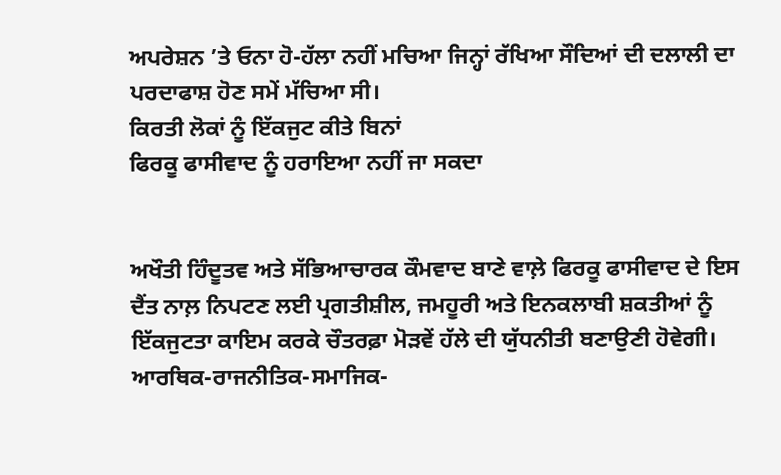ਅਪਰੇਸ਼ਨ ’ਤੇ ਓਨਾ ਹੋ-ਹੱਲਾ ਨਹੀਂ ਮਚਿਆ ਜਿਨ੍ਹਾਂ ਰੱਖਿਆ ਸੌਦਿਆਂ ਦੀ ਦਲਾਲੀ ਦਾ ਪਰਦਾਫਾਸ਼ ਹੋਣ ਸਮੇਂ ਮੱਚਿਆ ਸੀ।
ਕਿਰਤੀ ਲੋਕਾਂ ਨੂੰ ਇੱਕਜੁਟ ਕੀਤੇ ਬਿਨਾਂ
ਫਿਰਕੂ ਫਾਸੀਵਾਦ ਨੂੰ ਹਰਾਇਆ ਨਹੀਂ ਜਾ ਸਕਦਾ


ਅਖੌਤੀ ਹਿੰਦੂਤਵ ਅਤੇ ਸੱਭਿਆਚਾਰਕ ਕੌਮਵਾਦ ਬਾਣੇ ਵਾਲ਼ੇ ਫਿਰਕੂ ਫਾਸੀਵਾਦ ਦੇ ਇਸ ਦੈਂਤ ਨਾਲ਼ ਨਿਪਟਣ ਲਈ ਪ੍ਰਗਤੀਸ਼ੀਲ, ਜਮਹੂਰੀ ਅਤੇ ਇਨਕਲਾਬੀ ਸ਼ਕਤੀਆਂ ਨੂੰ ਇੱਕਜੁਟਤਾ ਕਾਇਮ ਕਰਕੇ ਚੌਤਰਫ਼ਾ ਮੋੜਵੇਂ ਹੱਲੇ ਦੀ ਯੁੱਧਨੀਤੀ ਬਣਾਉਣੀ ਹੋਵੇਗੀ। ਆਰਥਿਕ-ਰਾਜਨੀਤਿਕ-ਸਮਾਜਿਕ-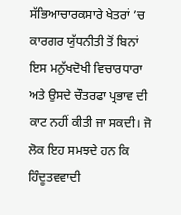ਸੱਭਿਆਚਾਰਕਸਾਰੇ ਖੇਤਰਾਂ ’ਚ ਕਾਰਗਰ ਯੁੱਧਨੀਤੀ ਤੋਂ ਬਿਨਾਂ ਇਸ ਮਨੁੱਖਦੋਖੀ ਵਿਚਾਰਧਾਰਾ ਅਤੇ ਉਸਦੇ ਚੌਤਰਫਾ ਪ੍ਰਭਾਵ ਦੀ ਕਾਟ ਨਹੀਂ ਕੀਤੀ ਜਾ ਸਕਦੀ। ਜੋ ਲੋਕ ਇਹ ਸਮਝਦੇ ਹਨ ਕਿ ਹਿੰਦੂਤਵਵਾਦੀ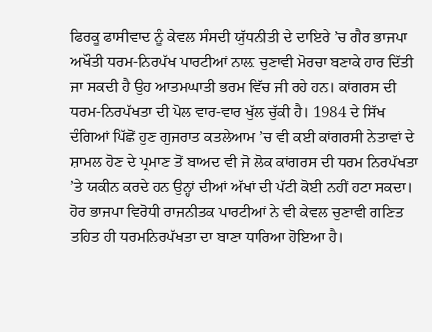ਫਿਰਕੂ ਫਾਸੀਵਾਦ ਨੂੰ ਕੇਵਲ ਸੰਸਦੀ ਯੁੱਧਨੀਤੀ ਦੇ ਦਾਇਰੇ ’ਚ ਗੈਰ ਭਾਜਪਾ ਅਖੌਤੀ ਧਰਮ-ਨਿਰਪੱਖ ਪਾਰਟੀਆਂ ਨਾਲ਼ ਚੁਣਾਵੀ ਮੋਰਚਾ ਬਣਾਕੇ ਹਾਰ ਦਿੱਤੀ ਜਾ ਸਕਦੀ ਹੈ ਉਹ ਆਤਮਘਾਤੀ ਭਰਮ ਵਿੱਚ ਜੀ ਰਹੇ ਹਨ। ਕਾਂਗਰਸ ਦੀ ਧਰਮ-ਨਿਰਪੱਖਤਾ ਦੀ ਪੋਲ ਵਾਰ-ਵਾਰ ਖੁੱਲ ਚੁੱਕੀ ਹੈ। 1984 ਦੇ ਸਿੱਖ ਦੰਗਿਆਂ ਪਿੱਛੋਂ ਹੁਣ ਗੁਜਰਾਤ ਕਤਲੇਆਮ ’ਚ ਵੀ ਕਈ ਕਾਂਗਰਸੀ ਨੇਤਾਵਾਂ ਦੇ ਸ਼ਾਮਲ ਹੋਣ ਦੇ ਪ੍ਰਮਾਣ ਤੋਂ ਬਾਅਦ ਵੀ ਜੋ ਲੋਕ ਕਾਂਗਰਸ ਦੀ ਧਰਮ ਨਿਰਪੱਖਤਾ ’ਤੇ ਯਕੀਨ ਕਰਦੇ ਹਨ ਉਨ੍ਹਾਂ ਦੀਆਂ ਅੱਖਾਂ ਦੀ ਪੱਟੀ ਕੋਈ ਨਹੀਂ ਹਟਾ ਸਕਦਾ। ਹੋਰ ਭਾਜਪਾ ਵਿਰੋਧੀ ਰਾਜਨੀਤਕ ਪਾਰਟੀਆਂ ਨੇ ਵੀ ਕੇਵਲ ਚੁਣਾਵੀ ਗਣਿਤ ਤਹਿਤ ਹੀ ਧਰਮਨਿਰਪੱਖਤਾ ਦਾ ਬਾਣਾ ਧਾਰਿਆ ਹੋਇਆ ਹੈ।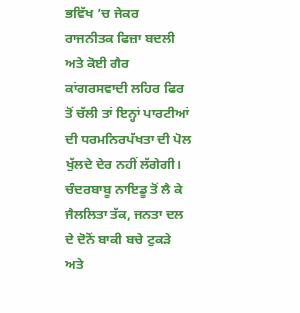ਭਵਿੱਖ ’ਚ ਜੇਕਰ ਰਾਜਨੀਤਕ ਫਿਜ਼ਾ ਬਦਲੀ ਅਤੇ ਕੋਈ ਗੈਰ ਕਾਂਗਰਸਵਾਦੀ ਲਹਿਰ ਫਿਰ ਤੋਂ ਚੱਲੀ ਤਾਂ ਇਨ੍ਹਾਂ ਪਾਰਟੀਆਂ ਦੀ ਧਰਮਨਿਰਪੱਖਤਾ ਦੀ ਪੋਲ ਖੁੱਲਦੇ ਦੇਰ ਨਹੀਂ ਲੱਗੇਗੀ। ਚੰਦਰਬਾਬੂ ਨਾਇਡੂ ਤੋਂ ਲੈ ਕੇ ਜੈਲਲਿਤਾ ਤੱਕ, ਜਨਤਾ ਦਲ ਦੇ ਦੋਨੋਂ ਬਾਕੀ ਬਚੇ ਟੁਕੜੇ ਅਤੇ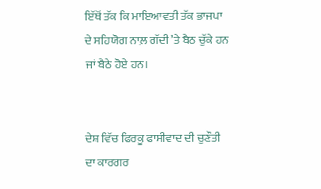ਇੱਥੋਂ ਤੱਕ ਕਿ ਮਾਇਆਵਤੀ ਤੱਕ ਭਾਜਪਾ ਦੇ ਸਹਿਯੋਗ ਨਾਲ਼ ਗੱਦੀ ’ਤੇ ਬੈਠ ਚੁੱਕੇ ਹਨ ਜਾਂ ਬੈਠੇ ਹੋਏ ਹਨ।


ਦੇਸ਼ ਵਿੱਚ ਫਿਰਕੂ ਫਾਸੀਵਾਦ ਦੀ ਚੁਣੌਤੀ ਦਾ ਕਾਰਗਰ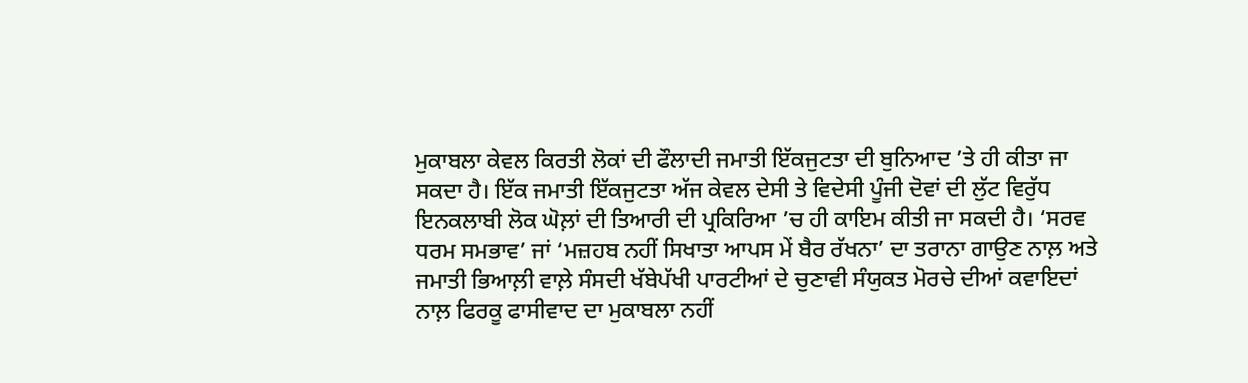ਮੁਕਾਬਲਾ ਕੇਵਲ ਕਿਰਤੀ ਲੋਕਾਂ ਦੀ ਫੌਲਾਦੀ ਜਮਾਤੀ ਇੱਕਜੁਟਤਾ ਦੀ ਬੁਨਿਆਦ ’ਤੇ ਹੀ ਕੀਤਾ ਜਾ ਸਕਦਾ ਹੈ। ਇੱਕ ਜਮਾਤੀ ਇੱਕਜੁਟਤਾ ਅੱਜ ਕੇਵਲ ਦੇਸੀ ਤੇ ਵਿਦੇਸੀ ਪੂੰਜੀ ਦੋਵਾਂ ਦੀ ਲੁੱਟ ਵਿਰੁੱਧ ਇਨਕਲਾਬੀ ਲੋਕ ਘੋਲ਼ਾਂ ਦੀ ਤਿਆਰੀ ਦੀ ਪ੍ਰਕਿਰਿਆ ’ਚ ਹੀ ਕਾਇਮ ਕੀਤੀ ਜਾ ਸਕਦੀ ਹੈ। ‘ਸਰਵ ਧਰਮ ਸਮਭਾਵ’ ਜਾਂ ‘ਮਜ਼ਹਬ ਨਹੀਂ ਸਿਖਾਤਾ ਆਪਸ ਮੇਂ ਬੈਰ ਰੱਖਨਾ’ ਦਾ ਤਰਾਨਾ ਗਾਉਣ ਨਾਲ਼ ਅਤੇ ਜਮਾਤੀ ਭਿਆਲ਼ੀ ਵਾਲ਼ੇ ਸੰਸਦੀ ਖੱਬੇਪੱਖੀ ਪਾਰਟੀਆਂ ਦੇ ਚੁਣਾਵੀ ਸੰਯੁਕਤ ਮੋਰਚੇ ਦੀਆਂ ਕਵਾਇਦਾਂ ਨਾਲ਼ ਫਿਰਕੂ ਫਾਸੀਵਾਦ ਦਾ ਮੁਕਾਬਲਾ ਨਹੀਂ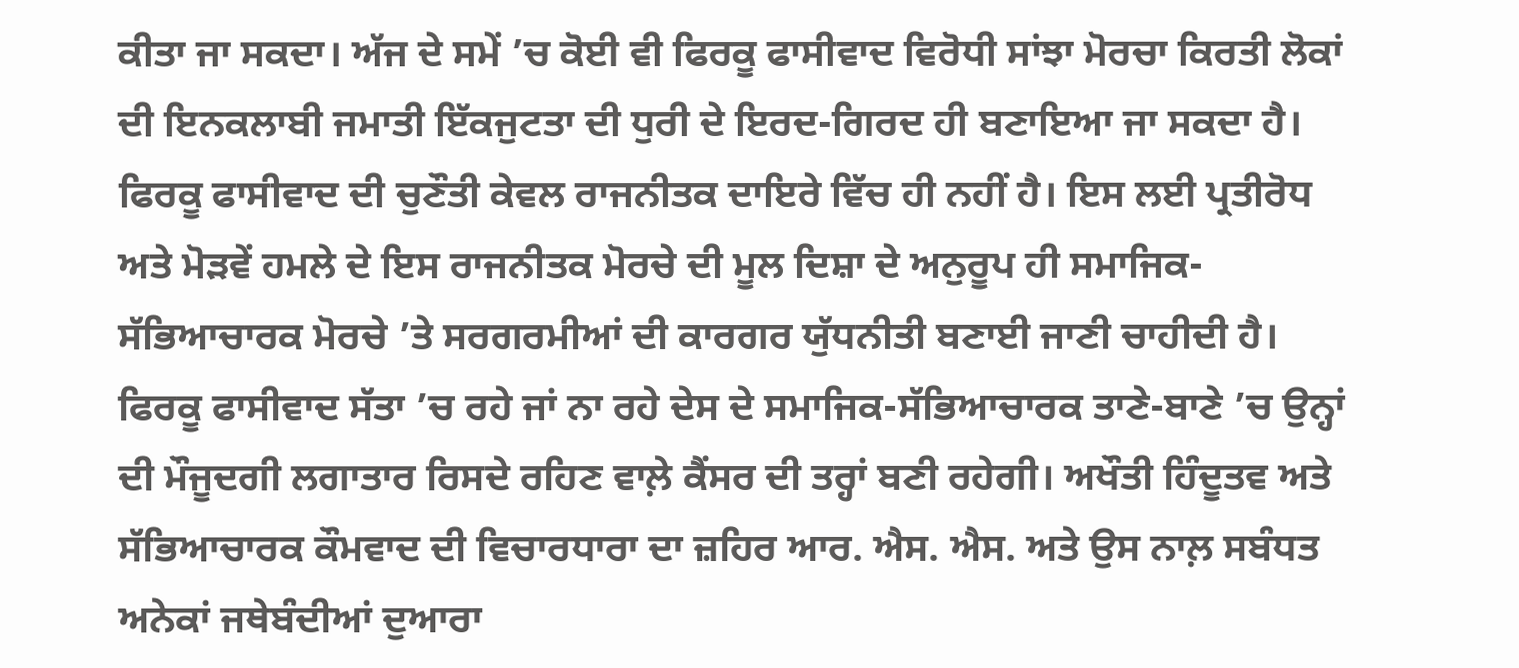ਕੀਤਾ ਜਾ ਸਕਦਾ। ਅੱਜ ਦੇ ਸਮੇਂ ’ਚ ਕੋਈ ਵੀ ਫਿਰਕੂ ਫਾਸੀਵਾਦ ਵਿਰੋਧੀ ਸਾਂਝਾ ਮੋਰਚਾ ਕਿਰਤੀ ਲੋਕਾਂ ਦੀ ਇਨਕਲਾਬੀ ਜਮਾਤੀ ਇੱਕਜੁਟਤਾ ਦੀ ਧੁਰੀ ਦੇ ਇਰਦ-ਗਿਰਦ ਹੀ ਬਣਾਇਆ ਜਾ ਸਕਦਾ ਹੈ। ਫਿਰਕੂ ਫਾਸੀਵਾਦ ਦੀ ਚੁਣੌਤੀ ਕੇਵਲ ਰਾਜਨੀਤਕ ਦਾਇਰੇ ਵਿੱਚ ਹੀ ਨਹੀਂ ਹੈ। ਇਸ ਲਈ ਪ੍ਰਤੀਰੋਧ ਅਤੇ ਮੋੜਵੇਂ ਹਮਲੇ ਦੇ ਇਸ ਰਾਜਨੀਤਕ ਮੋਰਚੇ ਦੀ ਮੂਲ ਦਿਸ਼ਾ ਦੇ ਅਨੁਰੂਪ ਹੀ ਸਮਾਜਿਕ-ਸੱਭਿਆਚਾਰਕ ਮੋਰਚੇ ’ਤੇ ਸਰਗਰਮੀਆਂ ਦੀ ਕਾਰਗਰ ਯੁੱਧਨੀਤੀ ਬਣਾਈ ਜਾਣੀ ਚਾਹੀਦੀ ਹੈ। ਫਿਰਕੂ ਫਾਸੀਵਾਦ ਸੱਤਾ ’ਚ ਰਹੇ ਜਾਂ ਨਾ ਰਹੇ ਦੇਸ ਦੇ ਸਮਾਜਿਕ-ਸੱਭਿਆਚਾਰਕ ਤਾਣੇ-ਬਾਣੇ ’ਚ ਉਨ੍ਹਾਂ ਦੀ ਮੌਜੂਦਗੀ ਲਗਾਤਾਰ ਰਿਸਦੇ ਰਹਿਣ ਵਾਲ਼ੇ ਕੈਂਸਰ ਦੀ ਤਰ੍ਹਾਂ ਬਣੀ ਰਹੇਗੀ। ਅਖੌਤੀ ਹਿੰਦੂਤਵ ਅਤੇ ਸੱਭਿਆਚਾਰਕ ਕੌਮਵਾਦ ਦੀ ਵਿਚਾਰਧਾਰਾ ਦਾ ਜ਼ਹਿਰ ਆਰ. ਐਸ. ਐਸ. ਅਤੇ ਉਸ ਨਾਲ਼ ਸਬੰਧਤ ਅਨੇਕਾਂ ਜਥੇਬੰਦੀਆਂ ਦੁਆਰਾ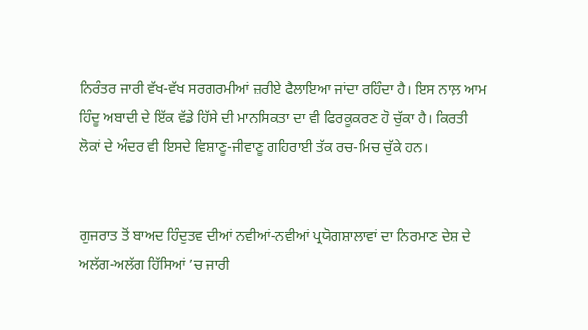ਨਿਰੰਤਰ ਜਾਰੀ ਵੱਖ-ਵੱਖ ਸਰਗਰਮੀਆਂ ਜ਼ਰੀਏ ਫੈਲਾਇਆ ਜਾਂਦਾ ਰਹਿੰਦਾ ਹੈ। ਇਸ ਨਾਲ਼ ਆਮ ਹਿੰਦੂ ਅਬਾਦੀ ਦੇ ਇੱਕ ਵੱਡੇ ਹਿੱਸੇ ਦੀ ਮਾਨਸਿਕਤਾ ਦਾ ਵੀ ਫਿਰਕੂਕਰਣ ਹੋ ਚੁੱਕਾ ਹੈ। ਕਿਰਤੀ ਲੋਕਾਂ ਦੇ ਅੰਦਰ ਵੀ ਇਸਦੇ ਵਿਸ਼ਾਣੂ-ਜੀਵਾਣੂ ਗਹਿਰਾਈ ਤੱਕ ਰਚ-ਮਿਚ ਚੁੱਕੇ ਹਨ।


ਗੁਜਰਾਤ ਤੋਂ ਬਾਅਦ ਹਿੰਦੁਤਵ ਦੀਆਂ ਨਵੀਆਂ-ਨਵੀਆਂ ਪ੍ਰਯੋਗਸ਼ਾਲਾਵਾਂ ਦਾ ਨਿਰਮਾਣ ਦੇਸ਼ ਦੇ ਅਲੱਗ-ਅਲੱਗ ਹਿੱਸਿਆਂ ’ਚ ਜਾਰੀ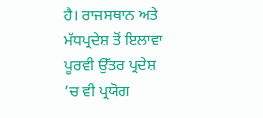ਹੈ। ਰਾਜਸਥਾਨ ਅਤੇ ਮੱਧਪ੍ਰਦੇਸ਼ ਤੋਂ ਇਲਾਵਾ ਪੂਰਵੀ ਉੱਤਰ ਪ੍ਰਦੇਸ਼ ’ਚ ਵੀ ਪ੍ਰਯੋਗ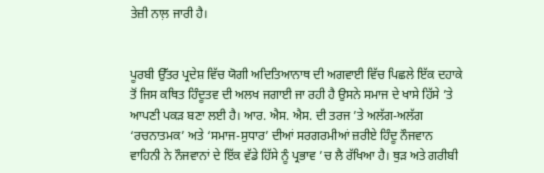ਤੇਜ਼ੀ ਨਾਲ਼ ਜਾਰੀ ਹੈ।


ਪੂਰਬੀ ਉੱਤਰ ਪ੍ਰਦੇਸ਼ ਵਿੱਚ ਯੋਗੀ ਅਦਿਤਿਆਨਾਥ ਦੀ ਅਗਵਾਈ ਵਿੱਚ ਪਿਛਲੇ ਇੱਕ ਦਹਾਕੇ ਤੋਂ ਜਿਸ ਕਥਿਤ ਹਿੰਦੂਤਵ ਦੀ ਅਲਖ ਜਗਾਈ ਜਾ ਰਹੀ ਹੈ ਉਸਨੇ ਸਮਾਜ ਦੇ ਖਾਸੇ ਹਿੱਸੇ ’ਤੇ ਆਪਣੀ ਪਕੜ ਬਣਾ ਲਈ ਹੈ। ਆਰ. ਐਸ. ਐਸ. ਦੀ ਤਰਜ ’ਤੇ ਅਲੱਗ-ਅਲੱਗ ‘ਰਚਨਾਤਮਕ’ ਅਤੇ ‘ਸਮਾਜ-ਸੁਧਾਰ’ ਦੀਆਂ ਸਰਗਰਮੀਆਂ ਜ਼ਰੀਏ ਹਿੰਦੂ ਨੌਜਵਾਨ ਵਾਹਿਨੀ ਨੇ ਨੌਜਵਾਨਾਂ ਦੇ ਇੱਕ ਵੱਡੇ ਹਿੱਸੇ ਨੂੰ ਪ੍ਰਭਾਵ ’ਚ ਲੈ ਰੱਖਿਆ ਹੈ। ਥੁੜ ਅਤੇ ਗਰੀਬੀ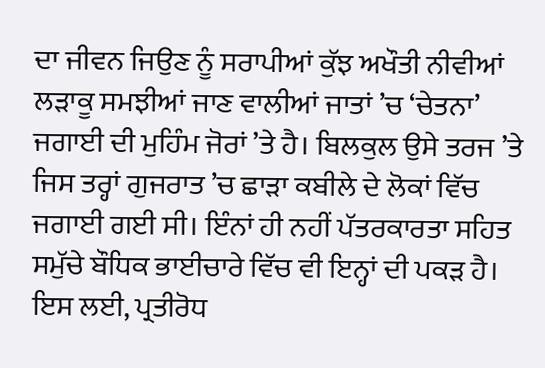ਦਾ ਜੀਵਨ ਜਿਉਣ ਨੂੰ ਸਰਾਪੀਆਂ ਕੁੱਝ ਅਖੌਤੀ ਨੀਵੀਆਂ ਲੜਾਕੂ ਸਮਝੀਆਂ ਜਾਣ ਵਾਲੀਆਂ ਜਾਤਾਂ ’ਚ ‘ਚੇਤਨਾ’ ਜਗਾਈ ਦੀ ਮੁਹਿੰਮ ਜੋਰਾਂ ’ਤੇ ਹੈ। ਬਿਲਕੁਲ ਉਸੇ ਤਰਜ ’ਤੇ ਜਿਸ ਤਰ੍ਹਾਂ ਗੁਜਰਾਤ ’ਚ ਛਾੜਾ ਕਬੀਲੇ ਦੇ ਲੋਕਾਂ ਵਿੱਚ ਜਗਾਈ ਗਈ ਸੀ। ਇੰਨਾਂ ਹੀ ਨਹੀਂ ਪੱਤਰਕਾਰਤਾ ਸਹਿਤ ਸਮੁੱਚੇ ਬੌਧਿਕ ਭਾਈਚਾਰੇ ਵਿੱਚ ਵੀ ਇਨ੍ਹਾਂ ਦੀ ਪਕੜ ਹੈ। ਇਸ ਲਈ, ਪ੍ਰਤੀਰੋਧ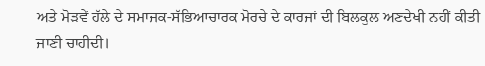ਅਤੇ ਮੋੜਵੇਂ ਹੱਲੇ ਦੇ ਸਮਾਜਕ-ਸੱਭਿਆਚਾਰਕ ਮੋਰਚੇ ਦੇ ਕਾਰਜਾਂ ਦੀ ਬਿਲਕੁਲ ਅਣਦੇਖੀ ਨਹੀਂ ਕੀਤੀ ਜਾਣੀ ਚਾਹੀਦੀ।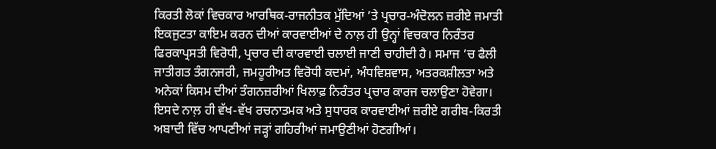ਕਿਰਤੀ ਲੋਕਾਂ ਵਿਚਕਾਰ ਆਰਥਿਕ-ਰਾਜਨੀਤਕ ਮੁੱਦਿਆਂ ’ਤੇ ਪ੍ਰਚਾਰ-ਅੰਦੋਲਨ ਜ਼ਰੀਏ ਜਮਾਤੀ ਇਕਜੁਟਤਾ ਕਾਇਮ ਕਰਨ ਦੀਆਂ ਕਾਰਵਾਈਆਂ ਦੇ ਨਾਲ਼ ਹੀ ਉਨ੍ਹਾਂ ਵਿਚਕਾਰ ਨਿਰੰਤਰ ਫਿਰਕਾਪ੍ਰਸਤੀ ਵਿਰੋਧੀ, ਪ੍ਰਚਾਰ ਦੀ ਕਾਰਵਾਈ ਚਲਾਈ ਜਾਣੀ ਚਾਹੀਦੀ ਹੈ। ਸਮਾਜ ’ਚ ਫੈਲੀ ਜਾਤੀਗਤ ਤੰਗਨਜਰੀ, ਜਮਹੂਰੀਅਤ ਵਿਰੋਧੀ ਕਦਮਾਂ, ਅੰਧਵਿਸ਼ਵਾਸ, ਅਤਰਕਸ਼ੀਲਤਾ ਅਤੇ ਅਨੇਕਾਂ ਕਿਸਮ ਦੀਆਂ ਤੰਗਨਜ਼ਰੀਆਂ ਖਿਲਾਫ਼ ਨਿਰੰਤਰ ਪ੍ਰਚਾਰ ਕਾਰਜ ਚਲਾਉਣਾ ਹੋਵੇਗਾ। ਇਸਦੇ ਨਾਲ਼ ਹੀ ਵੱਖ-ਵੱਖ ਰਚਨਾਤਮਕ ਅਤੇ ਸੁਧਾਰਕ ਕਾਰਵਾਈਆਂ ਜ਼ਰੀਏ ਗਰੀਬ-ਕਿਰਤੀ ਅਬਾਦੀ ਵਿੱਚ ਆਪਣੀਆਂ ਜੜ੍ਹਾਂ ਗਹਿਰੀਆਂ ਜਮਾਉਣੀਆਂ ਹੋਣਗੀਆਂ।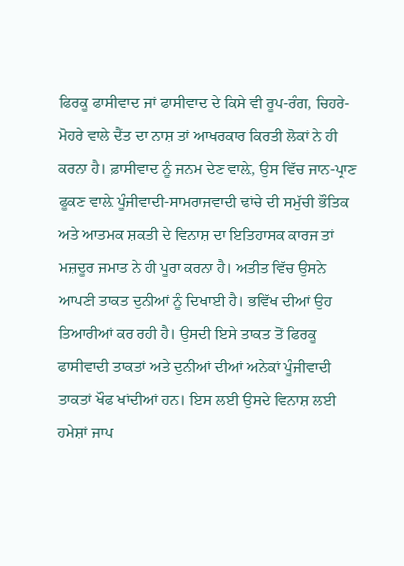ਫਿਰਕੂ ਫਾਸੀਵਾਦ ਜਾਂ ਫਾਸੀਵਾਦ ਦੇ ਕਿਸੇ ਵੀ ਰੂਪ-ਰੰਗ, ਚਿਹਰੇ-ਮੋਹਰੇ ਵਾਲੇ ਦੈਂਤ ਦਾ ਨਾਸ਼ ਤਾਂ ਆਖਰਕਾਰ ਕਿਰਤੀ ਲੋਕਾਂ ਨੇ ਹੀ ਕਰਨਾ ਹੈ। ਫ਼ਾਸੀਵਾਦ ਨੂੰ ਜਨਮ ਦੇਣ ਵਾਲ਼ੇ, ਉਸ ਵਿੱਚ ਜਾਨ-ਪ੍ਰਾਣ ਫੂਕਣ ਵਾਲ਼ੇ ਪੂੰਜੀਵਾਦੀ-ਸਾਮਰਾਜਵਾਦੀ ਢਾਂਚੇ ਦੀ ਸਮੁੱਚੀ ਭੌਤਿਕ ਅਤੇ ਆਤਮਕ ਸ਼ਕਤੀ ਦੇ ਵਿਨਾਸ਼ ਦਾ ਇਤਿਹਾਸਕ ਕਾਰਜ ਤਾਂ ਮਜ਼ਦੂਰ ਜਮਾਤ ਨੇ ਹੀ ਪੂਰਾ ਕਰਨਾ ਹੈ। ਅਤੀਤ ਵਿੱਚ ਉਸਨੇ ਆਪਣੀ ਤਾਕਤ ਦੁਨੀਆਂ ਨੂੰ ਦਿਖਾਈ ਹੈ। ਭਵਿੱਖ ਦੀਆਂ ਉਹ ਤਿਆਰੀਆਂ ਕਰ ਰਹੀ ਹੈ। ਉਸਦੀ ਇਸੇ ਤਾਕਤ ਤੋਂ ਫਿਰਕੂ ਫਾਸੀਵਾਦੀ ਤਾਕਤਾਂ ਅਤੇ ਦੁਨੀਆਂ ਦੀਆਂ ਅਨੇਕਾਂ ਪੂੰਜੀਵਾਦੀ ਤਾਕਤਾਂ ਖੌਫ ਖਾਂਦੀਆਂ ਹਨ। ਇਸ ਲਈ ਉਸਦੇ ਵਿਨਾਸ਼ ਲਈ ਹਮੇਸ਼ਾਂ ਜਾਪ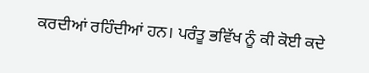ਕਰਦੀਆਂ ਰਹਿੰਦੀਆਂ ਹਨ। ਪਰੰਤੂ ਭਵਿੱਖ ਨੂੰ ਕੀ ਕੋਈ ਕਦੇ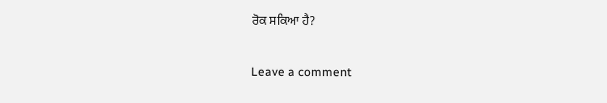ਰੋਕ ਸਕਿਆ ਹੈ?

Leave a comment